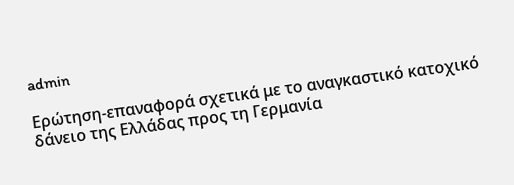admin

Ερώτηση-επαναφορά σχετικά με το αναγκαστικό κατοχικό δάνειο της Ελλάδας προς τη Γερμανία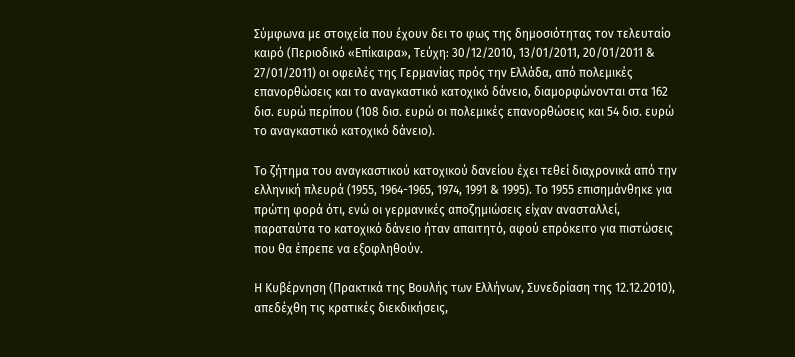Σύμφωνα με στοιχεία που έχουν δει το φως της δημοσιότητας τον τελευταίο καιρό (Περιοδικό «Επίκαιρα», Τεύχη: 30/12/2010, 13/01/2011, 20/01/2011 & 27/01/2011) οι οφειλές της Γερμανίας πρός την Ελλάδα, από πολεμικές επανορθώσεις και το αναγκαστικό κατοχικό δάνειο, διαμορφώνονται στα 162 δισ. ευρώ περίπου (108 δισ. ευρώ οι πολεμικές επανορθώσεις και 54 δισ. ευρώ το αναγκαστικό κατοχικό δάνειο).

Το ζήτημα του αναγκαστικού κατοχικού δανείου έχει τεθεί διαχρονικά από την ελληνική πλευρά (1955, 1964-1965, 1974, 1991 & 1995). Το 1955 επισημάνθηκε για πρώτη φορά ότι, ενώ οι γερμανικές αποζημιώσεις είχαν ανασταλλεί, παραταύτα το κατοχικό δάνειο ήταν απαιτητό, αφού επρόκειτο για πιστώσεις που θα έπρεπε να εξοφληθούν.

Η Κυβέρνηση (Πρακτικά της Βουλής των Ελλήνων, Συνεδρίαση της 12.12.2010), απεδέχθη τις κρατικές διεκδικήσεις,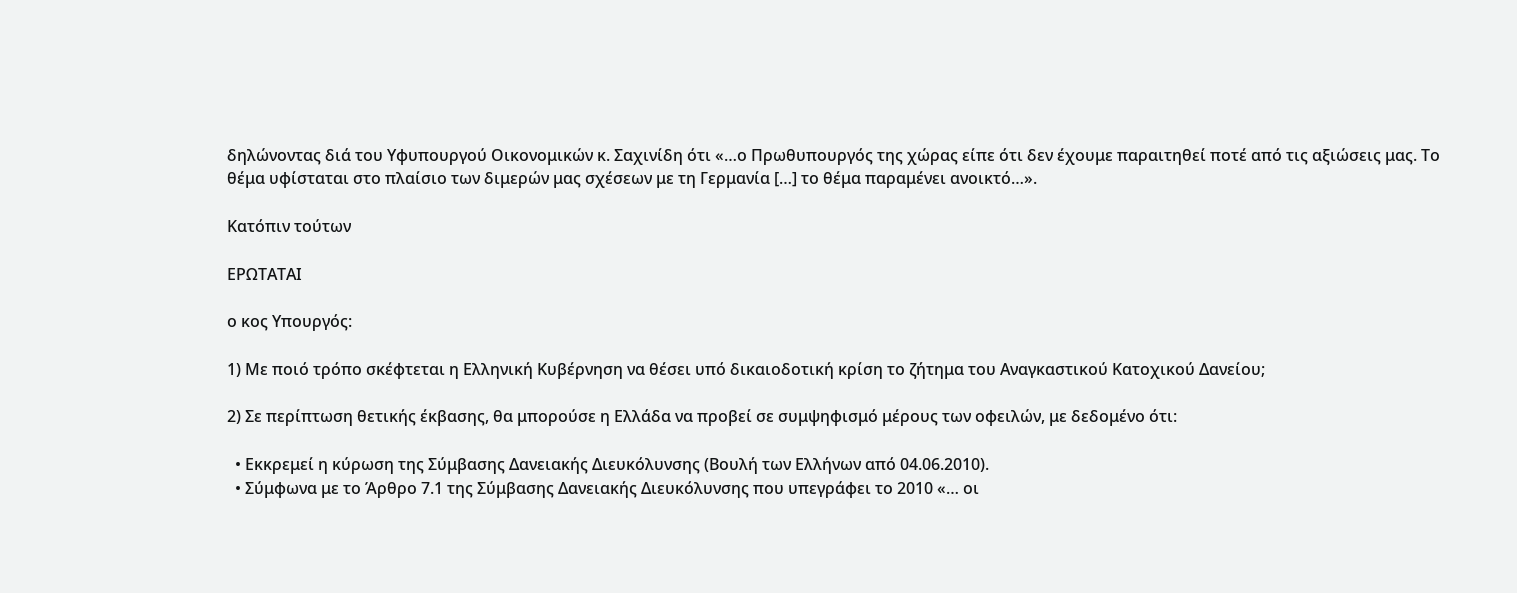δηλώνοντας διά του Υφυπουργού Οικονομικών κ. Σαχινίδη ότι «…ο Πρωθυπουργός της χώρας είπε ότι δεν έχουμε παραιτηθεί ποτέ από τις αξιώσεις μας. Το θέμα υφίσταται στο πλαίσιο των διμερών μας σχέσεων με τη Γερμανία […] το θέμα παραμένει ανοικτό…».

Κατόπιν τούτων

ΕΡΩΤΑΤΑΙ

ο κος Υπουργός:

1) Με ποιό τρόπο σκέφτεται η Ελληνική Κυβέρνηση να θέσει υπό δικαιοδοτική κρίση το ζήτημα του Αναγκαστικού Κατοχικού Δανείου;

2) Σε περίπτωση θετικής έκβασης, θα μπορούσε η Ελλάδα να προβεί σε συμψηφισμό μέρους των οφειλών, με δεδομένο ότι:

  • Εκκρεμεί η κύρωση της Σύμβασης Δανειακής Διευκόλυνσης (Βουλή των Ελλήνων από 04.06.2010).
  • Σύμφωνα με το Άρθρο 7.1 της Σύμβασης Δανειακής Διευκόλυνσης που υπεγράφει το 2010 «… οι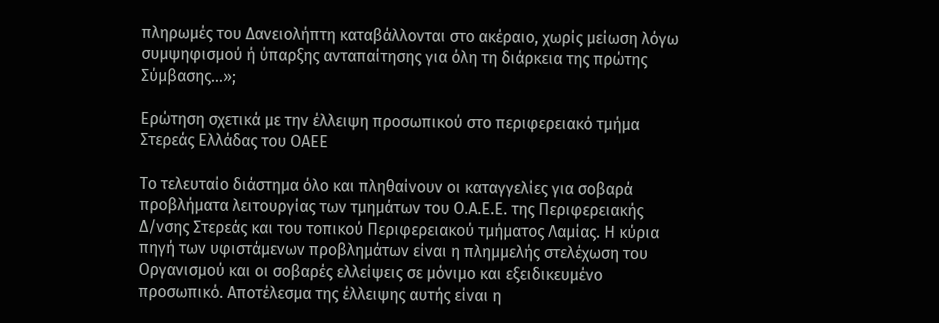πληρωμές του Δανειολήπτη καταβάλλονται στο ακέραιο, χωρίς μείωση λόγω συμψηφισμού ή ύπαρξης ανταπαίτησης για όλη τη διάρκεια της πρώτης Σύμβασης…»;

Ερώτηση σχετικά με την έλλειψη προσωπικού στο περιφερειακό τμήμα Στερεάς Ελλάδας του ΟΑΕΕ

Το τελευταίο διάστημα όλο και πληθαίνουν οι καταγγελίες για σοβαρά προβλήματα λειτουργίας των τμημάτων του Ο.Α.Ε.Ε. της Περιφερειακής Δ/νσης Στερεάς και του τοπικού Περιφερειακού τμήματος Λαμίας. Η κύρια πηγή των υφιστάμενων προβλημάτων είναι η πλημμελής στελέχωση του Οργανισμού και οι σοβαρές ελλείψεις σε μόνιμο και εξειδικευμένο προσωπικό. Αποτέλεσμα της έλλειψης αυτής είναι η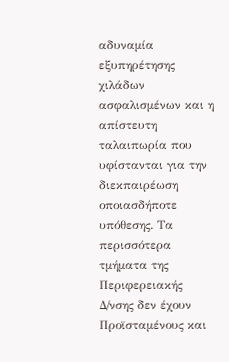αδυναμία εξυπηρέτησης χιλάδων ασφαλισμένων και η απίστευτη ταλαιπωρία που υφίστανται για την διεκπαιρέωση οποιασδήποτε υπόθεσης. Τα περισσότερα τμήματα της Περιφερειακής Δ/νσης δεν έχουν Προϊσταμένους και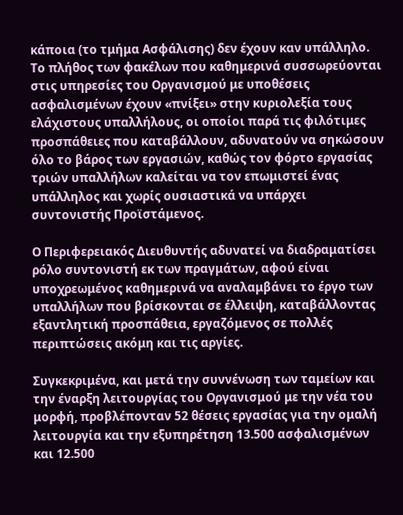κάποια (το τμήμα Ασφάλισης) δεν έχουν καν υπάλληλο. Το πλήθος των φακέλων που καθημερινά συσσωρεύονται στις υπηρεσίες του Οργανισμού με υποθέσεις ασφαλισμένων έχουν «πνίξει» στην κυριολεξία τους ελάχιστους υπαλλήλους, οι οποίοι παρά τις φιλότιμες προσπάθειες που καταβάλλουν, αδυνατούν να σηκώσουν όλο το βάρος των εργασιών, καθώς τον φόρτο εργασίας τριών υπαλλήλων καλείται να τον επωμιστεί ένας υπάλληλος και χωρίς ουσιαστικά να υπάρχει συντονιστής Προϊστάμενος.

Ο Περιφερειακός Διευθυντής αδυνατεί να διαδραματίσει ρόλο συντονιστή εκ των πραγμάτων, αφού είναι υποχρεωμένος καθημερινά να αναλαμβάνει το έργο των υπαλλήλων που βρίσκονται σε έλλειψη, καταβάλλοντας εξαντλητική προσπάθεια, εργαζόμενος σε πολλές περιπτώσεις ακόμη και τις αργίες.

Συγκεκριμένα, και μετά την συννένωση των ταμείων και την έναρξη λειτουργίας του Οργανισμού με την νέα του μορφή, προβλέπονταν 52 θέσεις εργασίας για την ομαλή λειτουργία και την εξυπηρέτηση 13.500 ασφαλισμένων και 12.500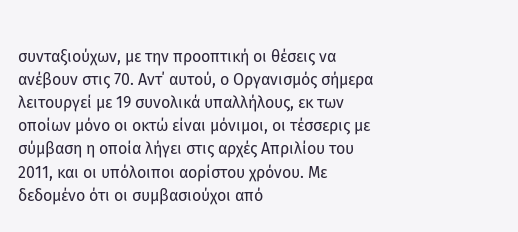συνταξιούχων, με την προοπτική οι θέσεις να ανέβουν στις 70. Αντ΄ αυτού, ο Οργανισμός σήμερα λειτουργεί με 19 συνολικά υπαλλήλους, εκ των οποίων μόνο οι οκτώ είναι μόνιμοι, οι τέσσερις με σύμβαση η οποία λήγει στις αρχές Απριλίου του 2011, και οι υπόλοιποι αορίστου χρόνου. Με δεδομένο ότι οι συμβασιούχοι από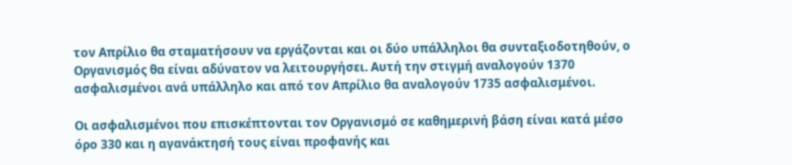τον Απρίλιο θα σταματήσουν να εργάζονται και οι δύο υπάλληλοι θα συνταξιοδοτηθούν, ο Οργανισμός θα είναι αδύνατον να λειτουργήσει. Αυτή την στιγμή αναλογούν 1370 ασφαλισμένοι ανά υπάλληλο και από τον Απρίλιο θα αναλογούν 1735 ασφαλισμένοι.

Οι ασφαλισμένοι που επισκέπτονται τον Οργανισμό σε καθημερινή βάση είναι κατά μέσο όρο 330 και η αγανάκτησή τους είναι προφανής και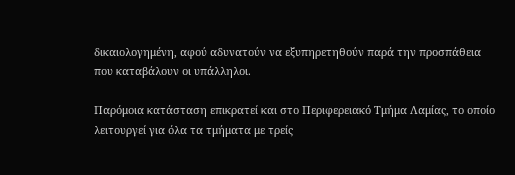δικαιολογημένη, αφού αδυνατούν να εξυπηρετηθούν παρά την προσπάθεια που καταβάλουν οι υπάλληλοι.

Παρόμοια κατάσταση επικρατεί και στο Περιφερειακό Τμήμα Λαμίας, το οποίο λειτουργεί για όλα τα τμήματα με τρείς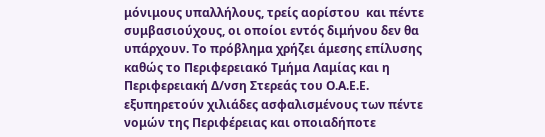μόνιμους υπαλλήλους, τρείς αορίστου  και πέντε συμβασιούχους, οι οποίοι εντός διμήνου δεν θα υπάρχουν. Το πρόβλημα χρήζει άμεσης επίλυσης καθώς το Περιφερειακό Τμήμα Λαμίας και η Περιφερειακή Δ/νση Στερεάς του Ο.Α.Ε.Ε. εξυπηρετούν χιλιάδες ασφαλισμένους των πέντε νομών της Περιφέρειας και οποιαδήποτε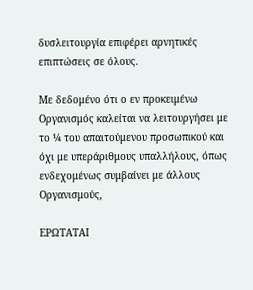δυσλειτουργία επιφέρει αρνητικές επιπτώσεις σε όλους.

Με δεδομένο ότι ο εν προκειμένω Οργανισμός καλείται να λειτουργήσει με το ¼ του απαιτούμενου προσωπικού και όχι με υπεράριθμους υπαλλήλους, όπως ενδεχομένως συμβαίνει με άλλους Οργανισμούς,

ΕΡΩΤΑΤΑΙ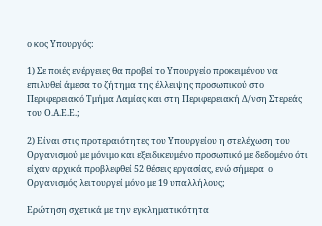ο κος Υπουργός:

1) Σε ποιές ενέργειες θα προβεί το Υπουργείο προκειμένου να επιλυθεί άμεσα το ζήτημα της έλλειψης προσωπικού στο Περιφερειακό Τμήμα Λαμίας και στη Περιφερειακή Δ/νση Στερεάς του Ο.Α.Ε.Ε.;

2) Είναι στις προτεραιότητες του Υπουργείου η στελέχωση του Οργανισμού με μόνιμο και εξειδικευμένο προσωπικό με δεδομένο ότι είχαν αρχικά προβλεφθεί 52 θέσεις εργασίας, ενώ σήμερα  ο Οργανισμός λειτουργεί μόνο με 19 υπαλλήλους;

Ερώτηση σχετικά με την εγκληματικότητα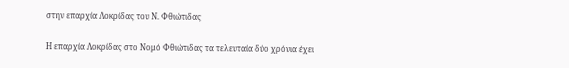στην επαρχία Λοκρίδας του Ν. Φθιώτιδας

Η επαρχία Λοκρίδας στο Νομό Φθιώτιδας τα τελευταία δύο χρόνια έχει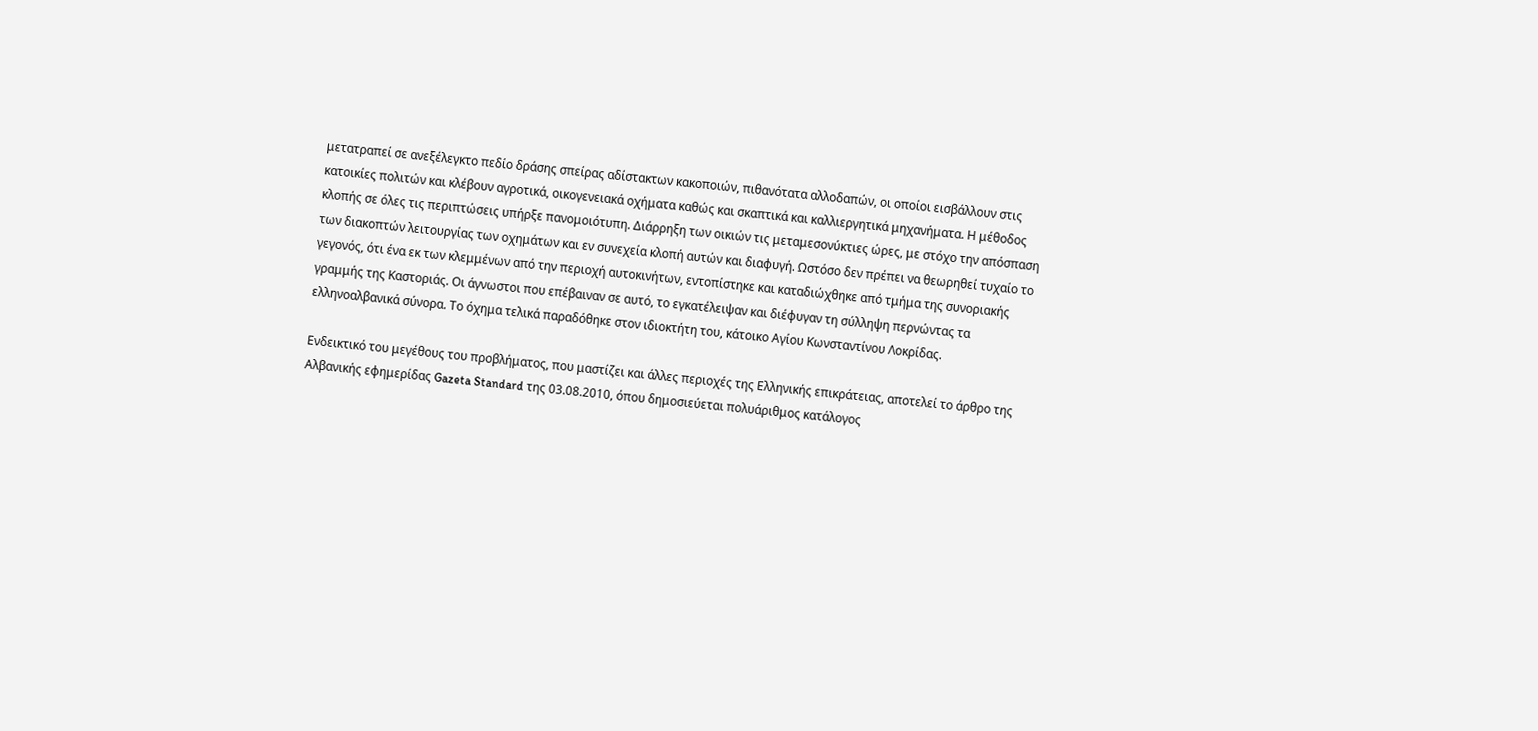μετατραπεί σε ανεξέλεγκτο πεδίο δράσης σπείρας αδίστακτων κακοποιών, πιθανότατα αλλοδαπών, οι οποίοι εισβάλλουν στις κατοικίες πολιτών και κλέβουν αγροτικά, οικογενειακά οχήματα καθώς και σκαπτικά και καλλιεργητικά μηχανήματα. Η μέθοδος κλοπής σε όλες τις περιπτώσεις υπήρξε πανομοιότυπη. Διάρρηξη των οικιών τις μεταμεσονύκτιες ώρες, με στόχο την απόσπαση των διακοπτών λειτουργίας των οχημάτων και εν συνεχεία κλοπή αυτών και διαφυγή. Ωστόσο δεν πρέπει να θεωρηθεί τυχαίο το γεγονός, ότι ένα εκ των κλεμμένων από την περιοχή αυτοκινήτων, εντοπίστηκε και καταδιώχθηκε από τμήμα της συνοριακής γραμμής της Καστοριάς. Οι άγνωστοι που επέβαιναν σε αυτό, το εγκατέλειψαν και διέφυγαν τη σύλληψη περνώντας τα ελληνοαλβανικά σύνορα. Το όχημα τελικά παραδόθηκε στον ιδιοκτήτη του, κάτοικο Αγίου Κωνσταντίνου Λοκρίδας.

Ενδεικτικό του μεγέθους του προβλήματος, που μαστίζει και άλλες περιοχές της Ελληνικής επικράτειας, αποτελεί το άρθρο της Αλβανικής εφημερίδας Gazeta Standard της 03.08.2010, όπου δημοσιεύεται πολυάριθμος κατάλογος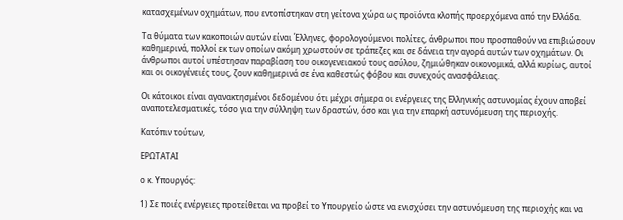κατασχεμένων οχημάτων, που εντοπίστηκαν στη γείτονα χώρα ως προϊόντα κλοπής προερχόμενα από την Ελλάδα.

Τα θύματα των κακοποιών αυτών είναι Έλληνες, φορολογούμενοι πολίτες, άνθρωποι που προσπαθούν να επιβιώσουν καθημερινά, πολλοί εκ των οποίων ακόμη χρωστούν σε τράπεζες και σε δάνεια την αγορά αυτών των οχημάτων. Οι άνθρωποι αυτοί υπέστησαν παραβίαση του οικογενειακού τους ασύλου, ζημιώθηκαν οικονομικά, αλλά κυρίως, αυτοί και οι οικογένειές τους, ζουν καθημερινά σε ένα καθεστώς φόβου και συνεχούς ανασφάλειας.

Οι κάτοικοι είναι αγανακτησμένοι δεδομένου ότι μέχρι σήμερα οι ενέργειες της Ελληνικής αστυνομίας έχουν αποβεί αναποτελεσματικές, τόσο για την σύλληψη των δραστών, όσο και για την επαρκή αστυνόμευση της περιοχής.

Κατόπιν τούτων,

ΕΡΩΤΑΤΑΙ

ο κ. Υπουργός:

1) Σε ποιές ενέργειες προτείθεται να προβεί το Υπουργείο ώστε να ενισχύσει την αστυνόμευση της περιοχής και να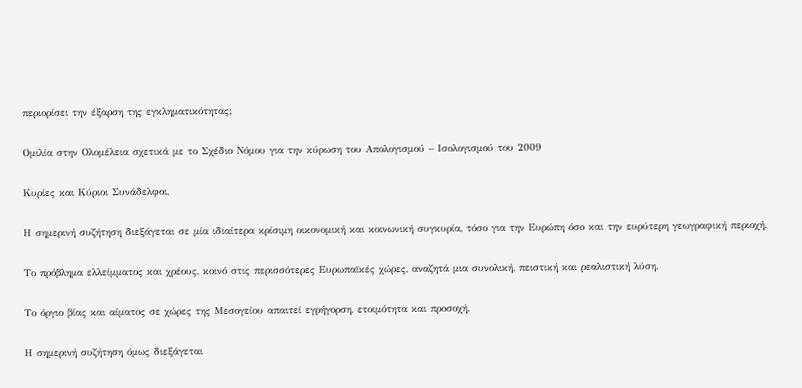περιορίσει την έξαρση της εγκληματικότητας;

Ομιλία στην Ολομέλεια σχετικά με το Σχέδιο Νόμου για την κύρωση του Απολογισμού – Ισολογισμού του 2009

Κυρίες και Κύριοι Συνάδελφοι,

Η σημερινή συζήτηση διεξάγεται σε μία ιδιαίτερα κρίσιμη οικονομική και κοινωνική συγκυρία, τόσο για την Ευρώπη όσο και την ευρύτερη γεωγραφική περιοχή.

Το πρόβλημα ελλείμματος και χρέους, κοινό στις περισσότερες Ευρωπαϊκές χώρες, αναζητά μια συνολική, πειστική και ρεαλιστική λύση.

Το όργιο βίας και αίματος σε χώρες της Μεσογείου απαιτεί εγρήγορση, ετοιμότητα και προσοχή.

Η σημερινή συζήτηση όμως διεξάγεται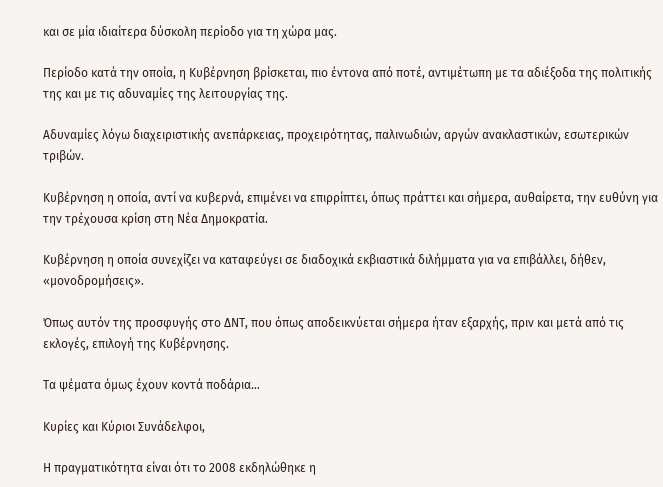και σε μία ιδιαίτερα δύσκολη περίοδο για τη χώρα μας.

Περίοδο κατά την οποία, η Κυβέρνηση βρίσκεται, πιο έντονα από ποτέ, αντιμέτωπη με τα αδιέξοδα της πολιτικής της και με τις αδυναμίες της λειτουργίας της.

Αδυναμίες λόγω διαχειριστικής ανεπάρκειας, προχειρότητας, παλινωδιών, αργών ανακλαστικών, εσωτερικών τριβών.

Κυβέρνηση η οποία, αντί να κυβερνά, επιμένει να επιρρίπτει, όπως πράττει και σήμερα, αυθαίρετα, την ευθύνη για την τρέχουσα κρίση στη Νέα Δημοκρατία.

Κυβέρνηση η οποία συνεχίζει να καταφεύγει σε διαδοχικά εκβιαστικά διλήμματα για να επιβάλλει, δήθεν, «μονοδρομήσεις».

Όπως αυτόν της προσφυγής στο ΔΝΤ, που όπως αποδεικνύεται σήμερα ήταν εξαρχής, πριν και μετά από τις εκλογές, επιλογή της Κυβέρνησης.

Τα ψέματα όμως έχουν κοντά ποδάρια…

Κυρίες και Κύριοι Συνάδελφοι,

Η πραγματικότητα είναι ότι το 2008 εκδηλώθηκε η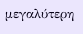μεγαλύτερη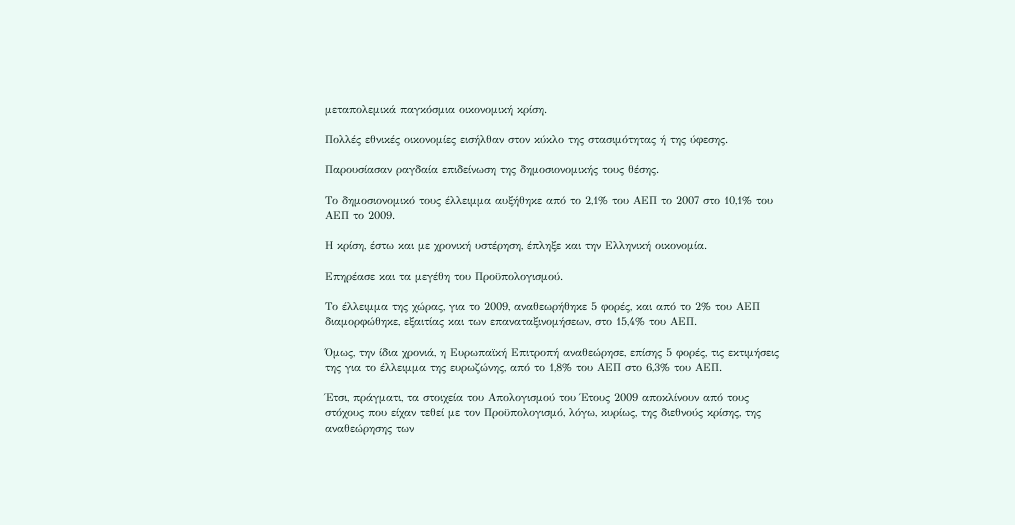μεταπολεμικά παγκόσμια οικονομική κρίση.

Πολλές εθνικές οικονομίες εισήλθαν στον κύκλο της στασιμότητας ή της ύφεσης.

Παρουσίασαν ραγδαία επιδείνωση της δημοσιονομικής τους θέσης.

Το δημοσιονομικό τους έλλειμμα αυξήθηκε από το 2,1% του ΑΕΠ το 2007 στο 10,1% του ΑΕΠ το 2009.

Η κρίση, έστω και με χρονική υστέρηση, έπληξε και την Ελληνική οικονομία.

Επηρέασε και τα μεγέθη του Προϋπολογισμού.

Το έλλειμμα της χώρας, για το 2009, αναθεωρήθηκε 5 φορές, και από το 2% του ΑΕΠ διαμορφώθηκε, εξαιτίας και των επαναταξινομήσεων, στο 15,4% του ΑΕΠ.

Όμως, την ίδια χρονιά, η Ευρωπαϊκή Επιτροπή αναθεώρησε, επίσης 5 φορές, τις εκτιμήσεις της για το έλλειμμα της ευρωζώνης, από το 1,8% του ΑΕΠ στο 6,3% του ΑΕΠ.

Έτσι, πράγματι, τα στοιχεία του Απολογισμού του Έτους 2009 αποκλίνουν από τους στόχους που είχαν τεθεί με τον Προϋπολογισμό, λόγω, κυρίως, της διεθνούς κρίσης, της αναθεώρησης των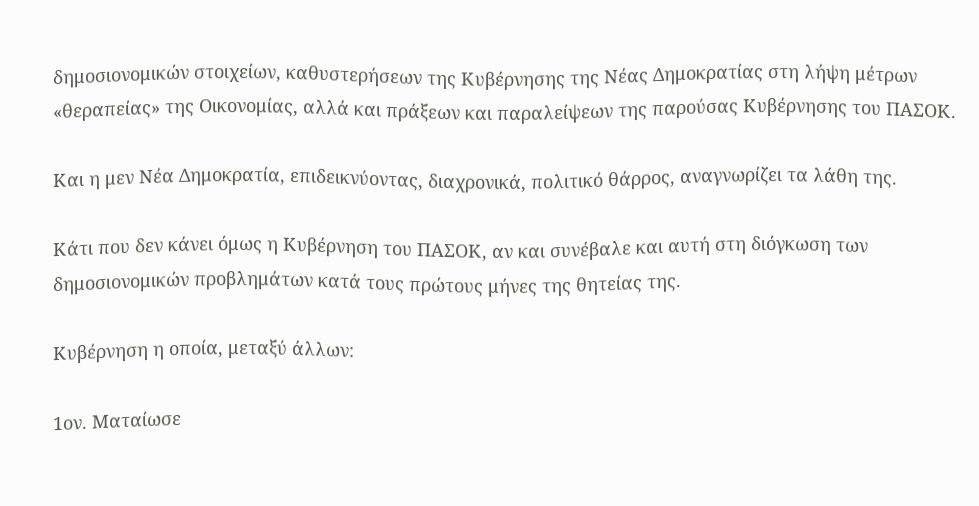δημοσιονομικών στοιχείων, καθυστερήσεων της Κυβέρνησης της Νέας Δημοκρατίας στη λήψη μέτρων «θεραπείας» της Οικονομίας, αλλά και πράξεων και παραλείψεων της παρούσας Κυβέρνησης του ΠΑΣΟΚ.

Και η μεν Νέα Δημοκρατία, επιδεικνύοντας, διαχρονικά, πολιτικό θάρρος, αναγνωρίζει τα λάθη της.

Κάτι που δεν κάνει όμως η Κυβέρνηση του ΠΑΣΟΚ, αν και συνέβαλε και αυτή στη διόγκωση των δημοσιονομικών προβλημάτων κατά τους πρώτους μήνες της θητείας της.

Κυβέρνηση η οποία, μεταξύ άλλων:

1ον. Ματαίωσε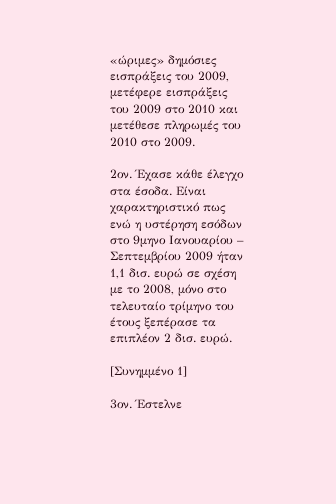«ώριμες» δημόσιες εισπράξεις του 2009, μετέφερε εισπράξεις του 2009 στο 2010 και μετέθεσε πληρωμές του 2010 στο 2009.

2ον. Έχασε κάθε έλεγχο στα έσοδα. Είναι χαρακτηριστικό πως ενώ η υστέρηση εσόδων στο 9μηνο Ιανουαρίου – Σεπτεμβρίου 2009 ήταν 1,1 δισ. ευρώ σε σχέση με το 2008, μόνο στο τελευταίο τρίμηνο του έτους ξεπέρασε τα επιπλέον 2 δισ. ευρώ.

[Συνημμένο 1]

3ον. Έστελνε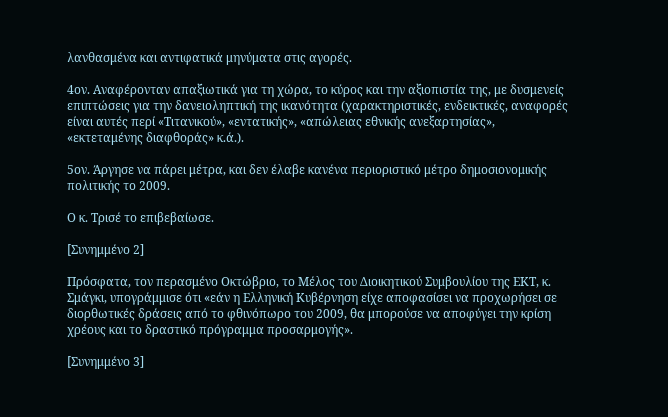λανθασμένα και αντιφατικά μηνύματα στις αγορές.

4ον. Αναφέρονταν απαξιωτικά για τη χώρα, το κύρος και την αξιοπιστία της, με δυσμενείς επιπτώσεις για την δανειοληπτική της ικανότητα (χαρακτηριστικές, ενδεικτικές, αναφορές είναι αυτές περί «Τιτανικού», «εντατικής», «απώλειας εθνικής ανεξαρτησίας», «εκτεταμένης διαφθοράς» κ.ά.).

5ον. Άργησε να πάρει μέτρα, και δεν έλαβε κανένα περιοριστικό μέτρο δημοσιονομικής πολιτικής το 2009.

Ο κ. Τρισέ το επιβεβαίωσε.

[Συνημμένο 2]

Πρόσφατα, τον περασμένο Οκτώβριο, το Μέλος του Διοικητικού Συμβουλίου της ΕΚΤ, κ. Σμάγκι, υπογράμμισε ότι «εάν η Ελληνική Κυβέρνηση είχε αποφασίσει να προχωρήσει σε διορθωτικές δράσεις από το φθινόπωρο του 2009, θα μπορούσε να αποφύγει την κρίση χρέους και το δραστικό πρόγραμμα προσαρμογής».

[Συνημμένο 3]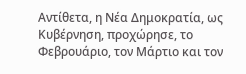Αντίθετα, η Νέα Δημοκρατία, ως Κυβέρνηση, προχώρησε, το Φεβρουάριο, τον Μάρτιο και τον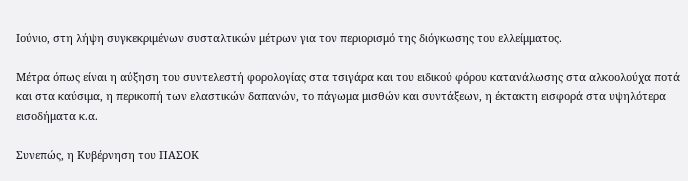Ιούνιο, στη λήψη συγκεκριμένων συσταλτικών μέτρων για τον περιορισμό της διόγκωσης του ελλείμματος.

Μέτρα όπως είναι η αύξηση του συντελεστή φορολογίας στα τσιγάρα και του ειδικού φόρου κατανάλωσης στα αλκοολούχα ποτά και στα καύσιμα, η περικοπή των ελαστικών δαπανών, το πάγωμα μισθών και συντάξεων, η έκτακτη εισφορά στα υψηλότερα εισοδήματα κ.α.

Συνεπώς, η Κυβέρνηση του ΠΑΣΟΚ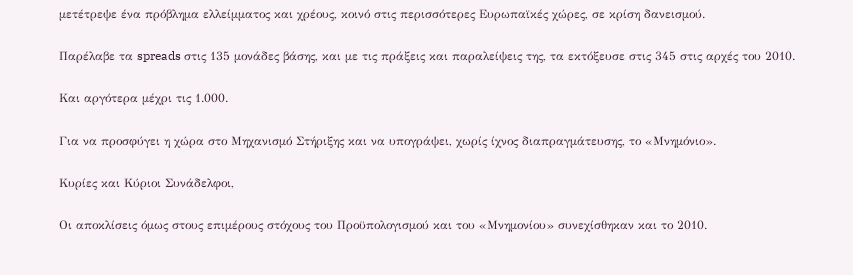μετέτρεψε ένα πρόβλημα ελλείμματος και χρέους, κοινό στις περισσότερες Ευρωπαϊκές χώρες, σε κρίση δανεισμού.

Παρέλαβε τα spreads στις 135 μονάδες βάσης, και με τις πράξεις και παραλείψεις της, τα εκτόξευσε στις 345 στις αρχές του 2010.

Και αργότερα μέχρι τις 1.000.

Για να προσφύγει η χώρα στο Μηχανισμό Στήριξης και να υπογράψει, χωρίς ίχνος διαπραγμάτευσης, το «Μνημόνιο».

Κυρίες και Κύριοι Συνάδελφοι,

Οι αποκλίσεις όμως στους επιμέρους στόχους του Προϋπολογισμού και του «Μνημονίου» συνεχίσθηκαν και το 2010.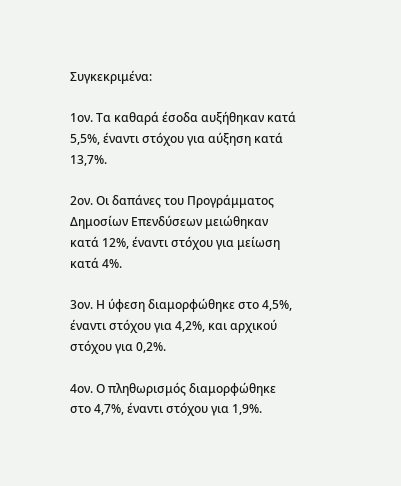Συγκεκριμένα:

1ον. Τα καθαρά έσοδα αυξήθηκαν κατά 5,5%, έναντι στόχου για αύξηση κατά 13,7%.

2ον. Οι δαπάνες του Προγράμματος Δημοσίων Επενδύσεων μειώθηκαν κατά 12%, έναντι στόχου για μείωση κατά 4%.

3ον. Η ύφεση διαμορφώθηκε στο 4,5%, έναντι στόχου για 4,2%, και αρχικού στόχου για 0,2%.

4ον. Ο πληθωρισμός διαμορφώθηκε στο 4,7%, έναντι στόχου για 1,9%.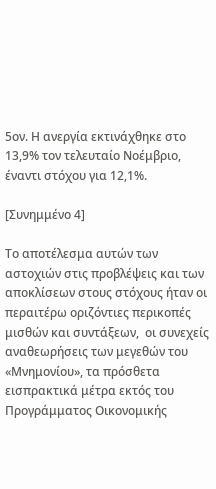5ον. Η ανεργία εκτινάχθηκε στο 13,9% τον τελευταίο Νοέμβριο, έναντι στόχου για 12,1%.

[Συνημμένο 4]

Το αποτέλεσμα αυτών των αστοχιών στις προβλέψεις και των αποκλίσεων στους στόχους ήταν οι περαιτέρω οριζόντιες περικοπές μισθών και συντάξεων,  οι συνεχείς αναθεωρήσεις των μεγεθών του «Μνημονίου», τα πρόσθετα εισπρακτικά μέτρα εκτός του Προγράμματος Οικονομικής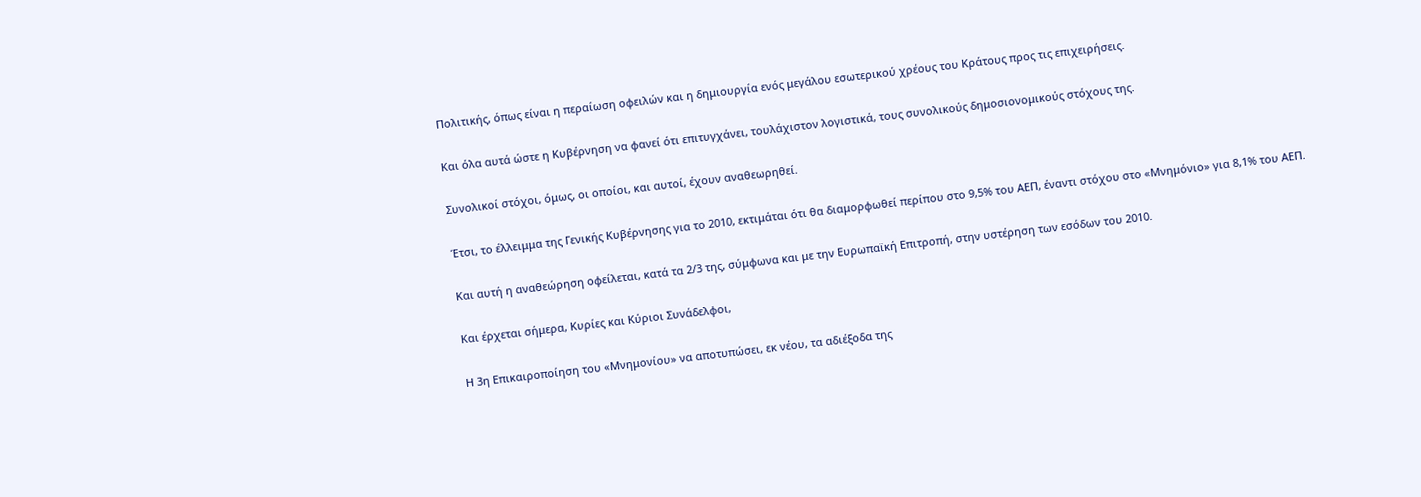Πολιτικής, όπως είναι η περαίωση οφειλών και η δημιουργία ενός μεγάλου εσωτερικού χρέους του Κράτους προς τις επιχειρήσεις.

Και όλα αυτά ώστε η Κυβέρνηση να φανεί ότι επιτυγχάνει, τουλάχιστον λογιστικά, τους συνολικούς δημοσιονομικούς στόχους της.

Συνολικοί στόχοι, όμως, οι οποίοι, και αυτοί, έχουν αναθεωρηθεί.

Έτσι, το έλλειμμα της Γενικής Κυβέρνησης για το 2010, εκτιμάται ότι θα διαμορφωθεί περίπου στο 9,5% του ΑΕΠ, έναντι στόχου στο «Μνημόνιο» για 8,1% του ΑΕΠ.

Και αυτή η αναθεώρηση οφείλεται, κατά τα 2/3 της, σύμφωνα και με την Ευρωπαϊκή Επιτροπή, στην υστέρηση των εσόδων του 2010.

Και έρχεται σήμερα, Κυρίες και Κύριοι Συνάδελφοι,

Η 3η Επικαιροποίηση του «Μνημονίου» να αποτυπώσει, εκ νέου, τα αδιέξοδα της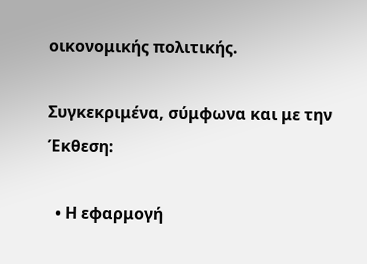οικονομικής πολιτικής.

Συγκεκριμένα, σύμφωνα και με την Έκθεση:

  • Η εφαρμογή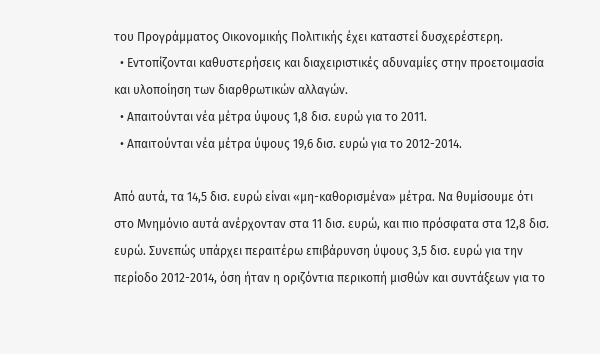του Προγράμματος Οικονομικής Πολιτικής έχει καταστεί δυσχερέστερη.
  • Εντοπίζονται καθυστερήσεις και διαχειριστικές αδυναμίες στην προετοιμασία και υλοποίηση των διαρθρωτικών αλλαγών.
  • Απαιτούνται νέα μέτρα ύψους 1,8 δισ. ευρώ για το 2011.
  • Απαιτούνται νέα μέτρα ύψους 19,6 δισ. ευρώ για το 2012-2014.

Από αυτά, τα 14,5 δισ. ευρώ είναι «μη-καθορισμένα» μέτρα. Να θυμίσουμε ότι στο Μνημόνιο αυτά ανέρχονταν στα 11 δισ. ευρώ, και πιο πρόσφατα στα 12,8 δισ. ευρώ. Συνεπώς υπάρχει περαιτέρω επιβάρυνση ύψους 3,5 δισ. ευρώ για την περίοδο 2012-2014, όση ήταν η οριζόντια περικοπή μισθών και συντάξεων για το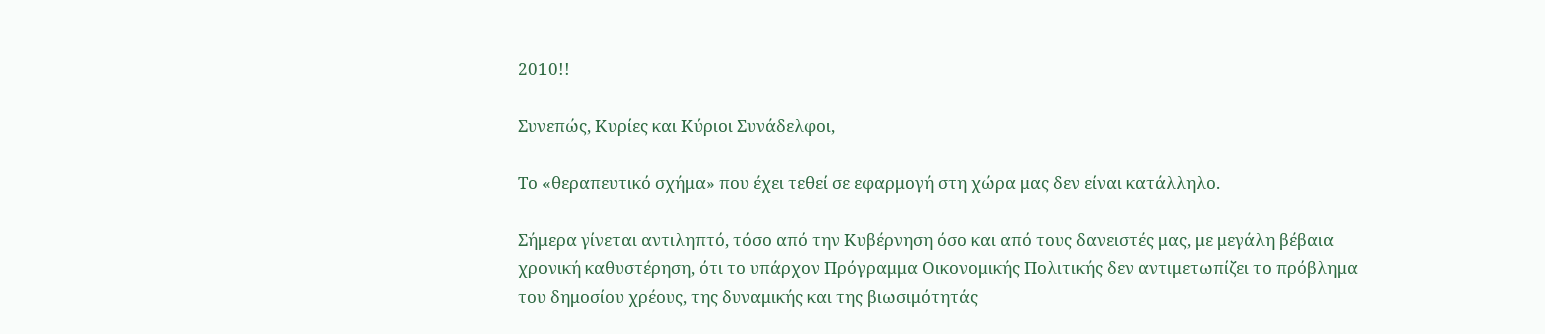2010!!

Συνεπώς, Κυρίες και Κύριοι Συνάδελφοι,

Το «θεραπευτικό σχήμα» που έχει τεθεί σε εφαρμογή στη χώρα μας δεν είναι κατάλληλο.

Σήμερα γίνεται αντιληπτό, τόσο από την Κυβέρνηση όσο και από τους δανειστές μας, με μεγάλη βέβαια χρονική καθυστέρηση, ότι το υπάρχον Πρόγραμμα Οικονομικής Πολιτικής δεν αντιμετωπίζει το πρόβλημα του δημοσίου χρέους, της δυναμικής και της βιωσιμότητάς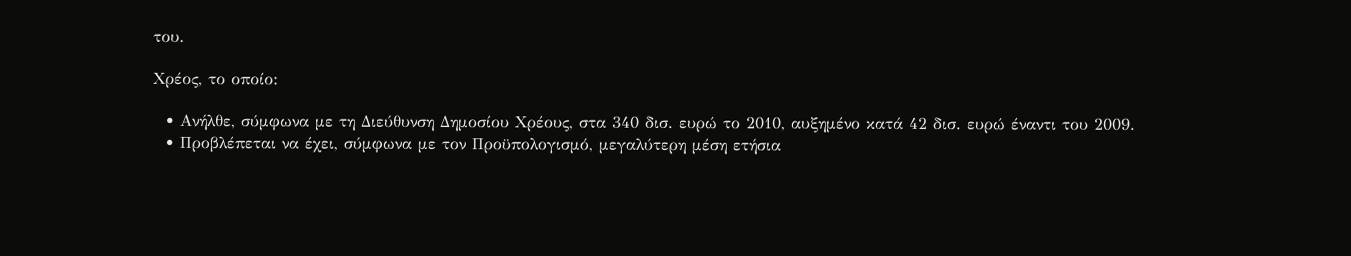του.

Χρέος, το οποίο:

  • Ανήλθε, σύμφωνα με τη Διεύθυνση Δημοσίου Χρέους, στα 340 δισ. ευρώ το 2010, αυξημένο κατά 42 δισ. ευρώ έναντι του 2009.
  • Προβλέπεται να έχει, σύμφωνα με τον Προϋπολογισμό, μεγαλύτερη μέση ετήσια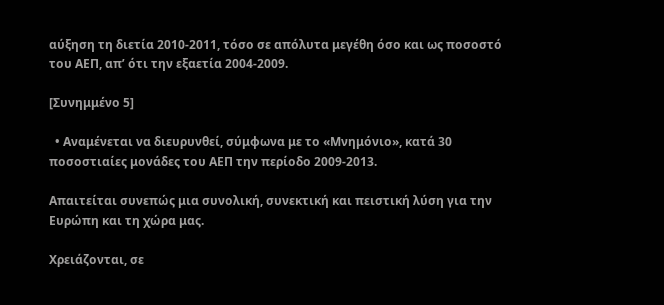αύξηση τη διετία 2010-2011, τόσο σε απόλυτα μεγέθη όσο και ως ποσοστό του ΑΕΠ, απ’ ότι την εξαετία 2004-2009.

[Συνημμένο 5]

  • Αναμένεται να διευρυνθεί, σύμφωνα με το «Μνημόνιο», κατά 30 ποσοστιαίες μονάδες του ΑΕΠ την περίοδο 2009-2013.

Απαιτείται συνεπώς μια συνολική, συνεκτική και πειστική λύση για την Ευρώπη και τη χώρα μας.

Χρειάζονται, σε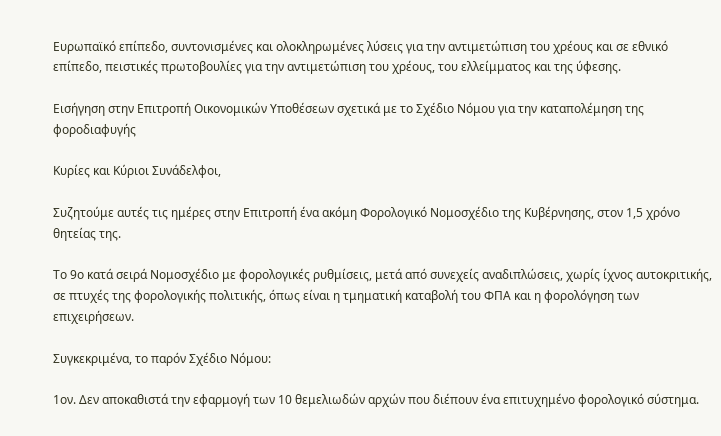Ευρωπαϊκό επίπεδο, συντονισμένες και ολοκληρωμένες λύσεις για την αντιμετώπιση του χρέους και σε εθνικό επίπεδο, πειστικές πρωτοβουλίες για την αντιμετώπιση του χρέους, του ελλείμματος και της ύφεσης.

Εισήγηση στην Επιτροπή Οικονομικών Υποθέσεων σχετικά με το Σχέδιο Νόμου για την καταπολέμηση της φοροδιαφυγής

Κυρίες και Κύριοι Συνάδελφοι,

Συζητούμε αυτές τις ημέρες στην Επιτροπή ένα ακόμη Φορολογικό Νομοσχέδιο της Κυβέρνησης, στον 1,5 χρόνο θητείας της.

Το 9ο κατά σειρά Νομοσχέδιο με φορολογικές ρυθμίσεις, μετά από συνεχείς αναδιπλώσεις, χωρίς ίχνος αυτοκριτικής, σε πτυχές της φορολογικής πολιτικής, όπως είναι η τμηματική καταβολή του ΦΠΑ και η φορολόγηση των επιχειρήσεων.

Συγκεκριμένα, το παρόν Σχέδιο Νόμου:

1ον. Δεν αποκαθιστά την εφαρμογή των 10 θεμελιωδών αρχών που διέπουν ένα επιτυχημένο φορολογικό σύστημα.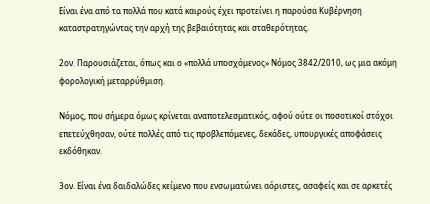Είναι ένα από τα πολλά που κατά καιρούς έχει προτείνει η παρούσα Κυβέρνηση καταστρατηγώντας την αρχή της βεβαιότητας και σταθερότητας.

2ον. Παρουσιάζεται, όπως και ο «πολλά υποσχόμενος» Νόμος 3842/2010, ως μια ακόμη φορολογική μεταρρύθμιση.

Νόμος, που σήμερα όμως κρίνεται αναποτελεσματικός, αφού ούτε οι ποσοτικοί στόχοι επετεύχθησαν, ούτε πολλές από τις προβλεπόμενες, δεκάδες, υπουργικές αποφάσεις εκδόθηκαν.

3ον. Είναι ένα δαιδαλώδες κείμενο που ενσωματώνει αόριστες, ασαφείς και σε αρκετές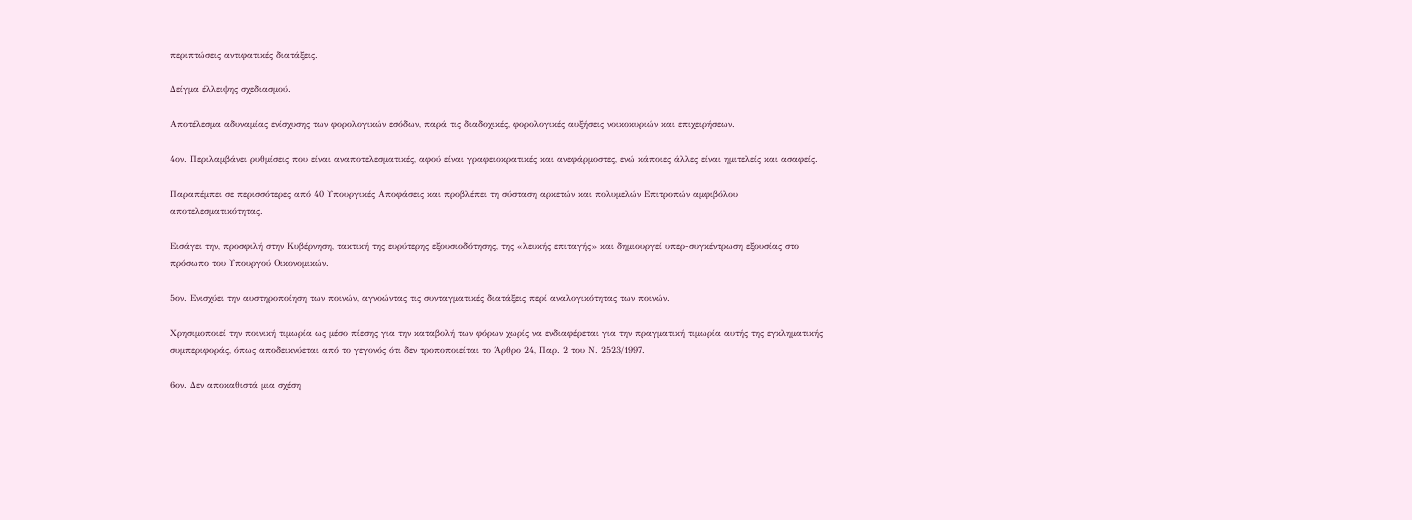περιπτώσεις αντιφατικές διατάξεις.

Δείγμα έλλειψης σχεδιασμού.

Αποτέλεσμα αδυναμίας ενίσχυσης των φορολογικών εσόδων, παρά τις διαδοχικές, φορολογικές αυξήσεις νοικοκυριών και επιχειρήσεων.

4ον. Περιλαμβάνει ρυθμίσεις που είναι αναποτελεσματικές, αφού είναι γραφειοκρατικές και ανεφάρμοστες, ενώ κάποιες άλλες είναι ημιτελείς και ασαφείς.

Παραπέμπει σε περισσότερες από 40 Υπουργικές Αποφάσεις και προβλέπει τη σύσταση αρκετών και πολυμελών Επιτροπών αμφιβόλου αποτελεσματικότητας.

Εισάγει την, προσφιλή στην Κυβέρνηση, τακτική της ευρύτερης εξουσιοδότησης, της «λευκής επιταγής» και δημιουργεί υπερ-συγκέντρωση εξουσίας στο πρόσωπο του Υπουργού Οικονομικών.

5ον. Ενισχύει την αυστηροποίηση των ποινών, αγνοώντας τις συνταγματικές διατάξεις περί αναλογικότητας των ποινών.

Χρησιμοποιεί την ποινική τιμωρία ως μέσο πίεσης για την καταβολή των φόρων χωρίς να ενδιαφέρεται για την πραγματική τιμωρία αυτής της εγκληματικής συμπεριφοράς, όπως αποδεικνύεται από το γεγονός ότι δεν τροποποιείται το Άρθρο 24, Παρ. 2 του Ν. 2523/1997.

6ον. Δεν αποκαθιστά μια σχέση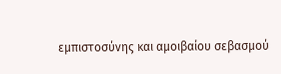εμπιστοσύνης και αμοιβαίου σεβασμού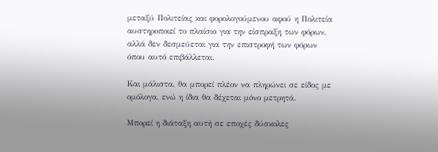μεταξύ Πολιτείας και φορολογούμενου αφού η Πολιτεία αυστηροποιεί το πλαίσιο για την είσπραξη των φόρων, αλλά δεν δεσμεύεται για την επιστροφή των φόρων όπου αυτό επιβάλλεται.

Και μάλιστα, θα μπορεί πλέον να πληρώνει σε είδος με ομόλογα, ενώ η ίδια θα δέχεται μόνο μετρητά.

Μπορεί η διάταξη αυτή σε εποχές δύσκολες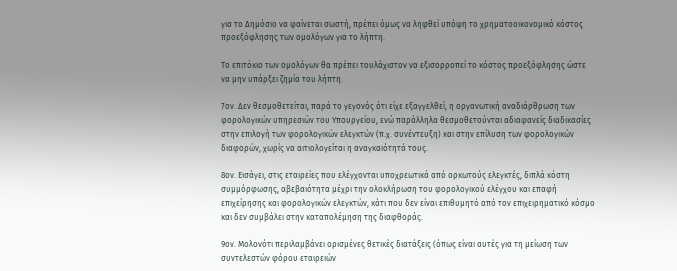για το Δημόσιο να φαίνεται σωστή, πρέπει όμως να ληφθεί υπόψη το χρηματοοικονομικό κόστος προεξόφλησης των ομολόγων για το λήπτη.

Το επιτόκιο των ομολόγων θα πρέπει τουλάχιστον να εξισορροπεί το κόστος προεξόφλησης ώστε να μην υπάρξει ζημία του λήπτη.

7ον. Δεν θεσμοθετείται, παρά το γεγονός ότι είχε εξαγγελθεί, η οργανωτική αναδιάρθρωση των φορολογικών υπηρεσιών του Υπουργείου, ενώ παράλληλα θεσμοθετούνται αδιαφανείς διαδικασίες στην επιλογή των φορολογικών ελεγκτών (π.χ. συνέντευξη) και στην επίλυση των φορολογικών διαφορών, χωρίς να αιτιολογείται η αναγκαιότητά τους.

8ον. Εισάγει, στις εταιρείες που ελέγχονται υποχρεωτικά από ορκωτούς ελεγκτές, διπλά κόστη συμμόρφωσης, αβεβαιότητα μέχρι την ολοκλήρωση του φορολογικού ελέγχου και επαφή επιχείρησης και φορολογικών ελεγκτών, κάτι που δεν είναι επιθυμητό από τον επιχειρηματικό κόσμο και δεν συμβάλει στην καταπολέμηση της διαφθοράς.

9ον. Μολονότι περιλαμβάνει ορισμένες θετικές διατάξεις (όπως είναι αυτές για τη μείωση των συντελεστών φόρου εταιρειών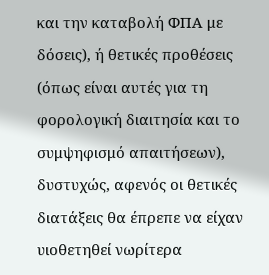και την καταβολή ΦΠΑ με δόσεις), ή θετικές προθέσεις (όπως είναι αυτές για τη φορολογική διαιτησία και το συμψηφισμό απαιτήσεων), δυστυχώς, αφενός οι θετικές διατάξεις θα έπρεπε να είχαν υιοθετηθεί νωρίτερα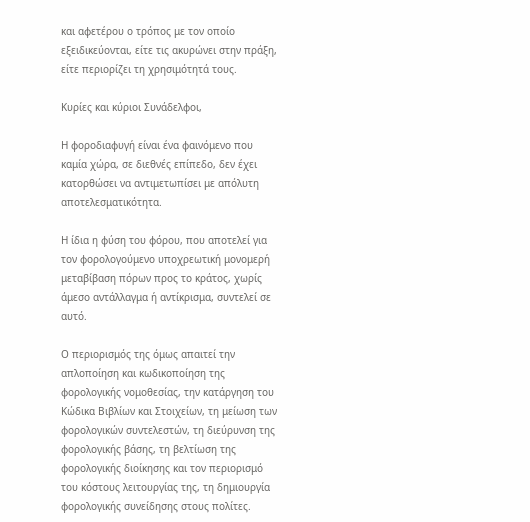και αφετέρου ο τρόπος με τον οποίο εξειδικεύονται, είτε τις ακυρώνει στην πράξη, είτε περιορίζει τη χρησιμότητά τους.

Κυρίες και κύριοι Συνάδελφοι,

Η φοροδιαφυγή είναι ένα φαινόμενο που καμία χώρα, σε διεθνές επίπεδο, δεν έχει κατορθώσει να αντιμετωπίσει με απόλυτη αποτελεσματικότητα.

Η ίδια η φύση του φόρου, που αποτελεί για τον φορολογούμενο υποχρεωτική μονομερή μεταβίβαση πόρων προς το κράτος, χωρίς άμεσο αντάλλαγμα ή αντίκρισμα, συντελεί σε αυτό.

Ο περιορισμός της όμως απαιτεί την απλοποίηση και κωδικοποίηση της φορολογικής νομοθεσίας, την κατάργηση του Κώδικα Βιβλίων και Στοιχείων, τη μείωση των φορολογικών συντελεστών, τη διεύρυνση της φορολογικής βάσης, τη βελτίωση της φορολογικής διοίκησης και τον περιορισμό του κόστους λειτουργίας της, τη δημιουργία φορολογικής συνείδησης στους πολίτες.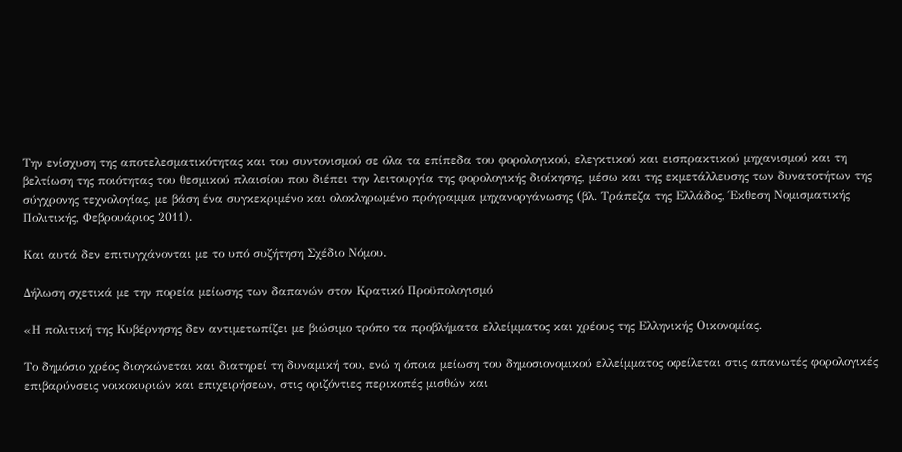Την ενίσχυση της αποτελεσματικότητας και του συντονισμού σε όλα τα επίπεδα του φορολογικού, ελεγκτικού και εισπρακτικού μηχανισμού και τη βελτίωση της ποιότητας του θεσμικού πλαισίου που διέπει την λειτουργία της φορολογικής διοίκησης, μέσω και της εκμετάλλευσης των δυνατοτήτων της σύγχρονης τεχνολογίας, με βάση ένα συγκεκριμένο και ολοκληρωμένο πρόγραμμα μηχανοργάνωσης (βλ. Τράπεζα της Ελλάδος, Έκθεση Νομισματικής Πολιτικής, Φεβρουάριος 2011).

Και αυτά δεν επιτυγχάνονται με το υπό συζήτηση Σχέδιο Νόμου.

Δήλωση σχετικά με την πορεία μείωσης των δαπανών στον Κρατικό Προϋπολογισμό

«Η πολιτική της Κυβέρνησης δεν αντιμετωπίζει με βιώσιμο τρόπο τα προβλήματα ελλείμματος και χρέους της Ελληνικής Οικονομίας.

Το δημόσιο χρέος διογκώνεται και διατηρεί τη δυναμική του, ενώ η όποια μείωση του δημοσιονομικού ελλείμματος οφείλεται στις απανωτές φορολογικές επιβαρύνσεις νοικοκυριών και επιχειρήσεων, στις οριζόντιες περικοπές μισθών και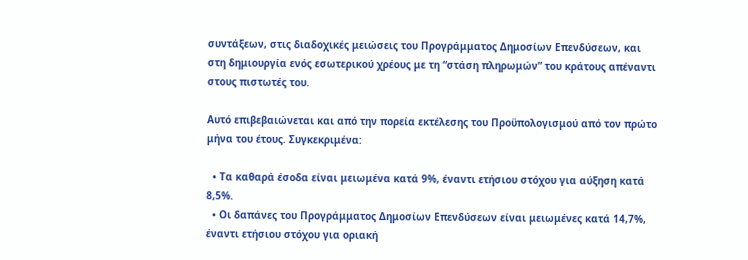συντάξεων, στις διαδοχικές μειώσεις του Προγράμματος Δημοσίων Επενδύσεων, και στη δημιουργία ενός εσωτερικού χρέους με τη “στάση πληρωμών” του κράτους απέναντι στους πιστωτές του.

Αυτό επιβεβαιώνεται και από την πορεία εκτέλεσης του Προϋπολογισμού από τον πρώτο μήνα του έτους. Συγκεκριμένα:

  • Τα καθαρά έσοδα είναι μειωμένα κατά 9%, έναντι ετήσιου στόχου για αύξηση κατά 8,5%.
  • Οι δαπάνες του Προγράμματος Δημοσίων Επενδύσεων είναι μειωμένες κατά 14,7%, έναντι ετήσιου στόχου για οριακή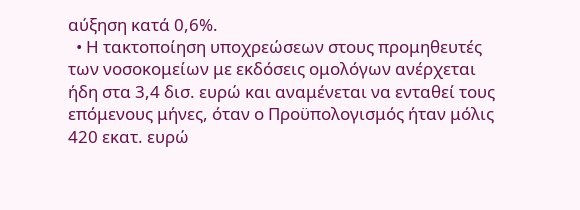αύξηση κατά 0,6%.
  • Η τακτοποίηση υποχρεώσεων στους προμηθευτές των νοσοκομείων με εκδόσεις ομολόγων ανέρχεται ήδη στα 3,4 δισ. ευρώ και αναμένεται να ενταθεί τους επόμενους μήνες, όταν ο Προϋπολογισμός ήταν μόλις 420 εκατ. ευρώ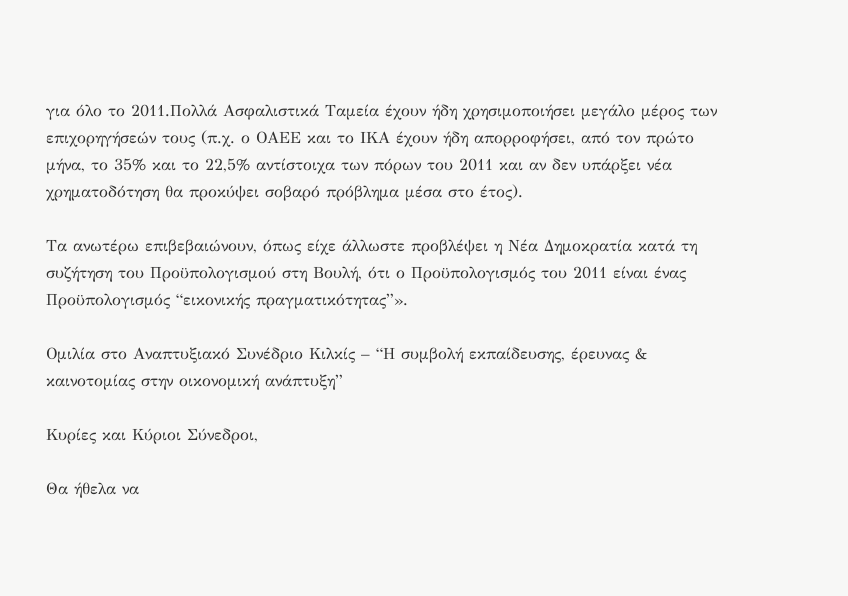για όλο το 2011.Πολλά Ασφαλιστικά Ταμεία έχουν ήδη χρησιμοποιήσει μεγάλο μέρος των επιχορηγήσεών τους (π.χ. ο ΟΑΕΕ και το ΙΚΑ έχουν ήδη απορροφήσει, από τον πρώτο μήνα, το 35% και το 22,5% αντίστοιχα των πόρων του 2011 και αν δεν υπάρξει νέα χρηματοδότηση θα προκύψει σοβαρό πρόβλημα μέσα στο έτος).

Τα ανωτέρω επιβεβαιώνουν, όπως είχε άλλωστε προβλέψει η Νέα Δημοκρατία κατά τη συζήτηση του Προϋπολογισμού στη Βουλή, ότι ο Προϋπολογισμός του 2011 είναι ένας Προϋπολογισμός “εικονικής πραγματικότητας”».

Ομιλία στο Αναπτυξιακό Συνέδριο Κιλκίς – “Η συμβολή εκπαίδευσης, έρευνας & καινοτομίας στην οικονομική ανάπτυξη”

Κυρίες και Κύριοι Σύνεδροι,

Θα ήθελα να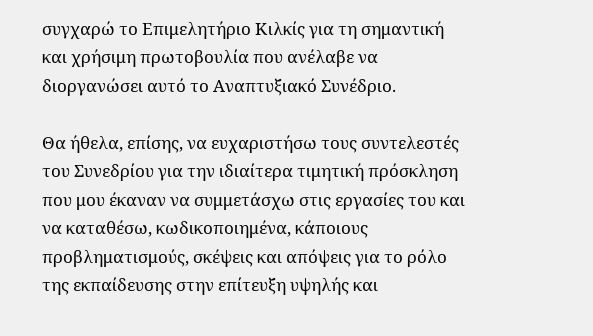συγχαρώ το Επιμελητήριο Κιλκίς για τη σημαντική και χρήσιμη πρωτοβουλία που ανέλαβε να διοργανώσει αυτό το Αναπτυξιακό Συνέδριο.

Θα ήθελα, επίσης, να ευχαριστήσω τους συντελεστές του Συνεδρίου για την ιδιαίτερα τιμητική πρόσκληση που μου έκαναν να συμμετάσχω στις εργασίες του και να καταθέσω, κωδικοποιημένα, κάποιους προβληματισμούς, σκέψεις και απόψεις για το ρόλο της εκπαίδευσης στην επίτευξη υψηλής και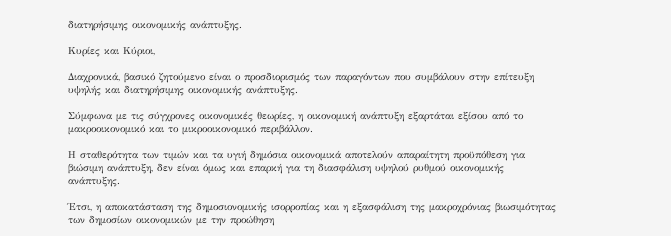διατηρήσιμης οικονομικής ανάπτυξης.

Κυρίες και Κύριοι,

Διαχρονικά, βασικό ζητούμενο είναι ο προσδιορισμός των παραγόντων που συμβάλουν στην επίτευξη υψηλής και διατηρήσιμης οικονομικής ανάπτυξης.

Σύμφωνα με τις σύγχρονες οικονομικές θεωρίες, η οικονομική ανάπτυξη εξαρτάται εξίσου από το μακροοικονομικό και το μικροοικονομικό περιβάλλον.

Η σταθερότητα των τιμών και τα υγιή δημόσια οικονομικά αποτελούν απαραίτητη προϋπόθεση για βιώσιμη ανάπτυξη, δεν είναι όμως και επαρκή για τη διασφάλιση υψηλού ρυθμού οικονομικής ανάπτυξης.

Έτσι, η αποκατάσταση της δημοσιονομικής ισορροπίας και η εξασφάλιση της μακροχρόνιας βιωσιμότητας των δημοσίων οικονομικών με την προώθηση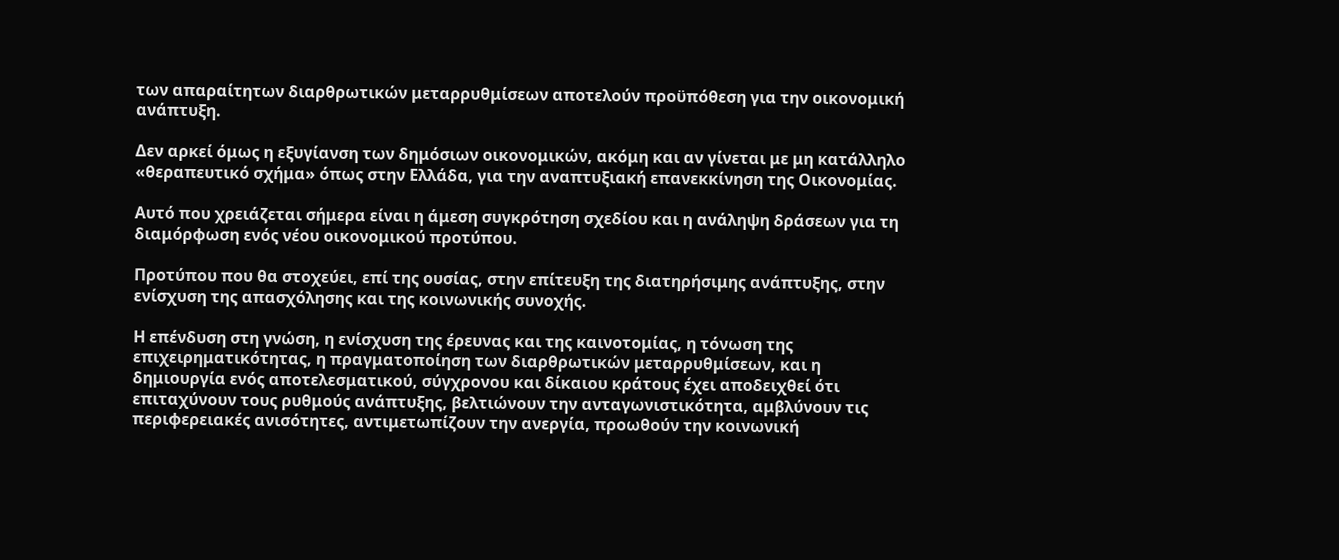των απαραίτητων διαρθρωτικών μεταρρυθμίσεων αποτελούν προϋπόθεση για την οικονομική ανάπτυξη.

Δεν αρκεί όμως η εξυγίανση των δημόσιων οικονομικών, ακόμη και αν γίνεται με μη κατάλληλο «θεραπευτικό σχήμα» όπως στην Ελλάδα, για την αναπτυξιακή επανεκκίνηση της Οικονομίας.

Αυτό που χρειάζεται σήμερα είναι η άμεση συγκρότηση σχεδίου και η ανάληψη δράσεων για τη διαμόρφωση ενός νέου οικονομικού προτύπου.

Προτύπου που θα στοχεύει, επί της ουσίας, στην επίτευξη της διατηρήσιμης ανάπτυξης, στην ενίσχυση της απασχόλησης και της κοινωνικής συνοχής.

Η επένδυση στη γνώση, η ενίσχυση της έρευνας και της καινοτομίας, η τόνωση της επιχειρηματικότητας, η πραγματοποίηση των διαρθρωτικών μεταρρυθμίσεων, και η δημιουργία ενός αποτελεσματικού, σύγχρονου και δίκαιου κράτους έχει αποδειχθεί ότι επιταχύνουν τους ρυθμούς ανάπτυξης, βελτιώνουν την ανταγωνιστικότητα, αμβλύνουν τις περιφερειακές ανισότητες, αντιμετωπίζουν την ανεργία, προωθούν την κοινωνική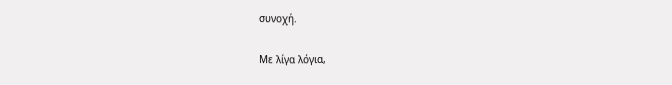συνοχή.

Με λίγα λόγια,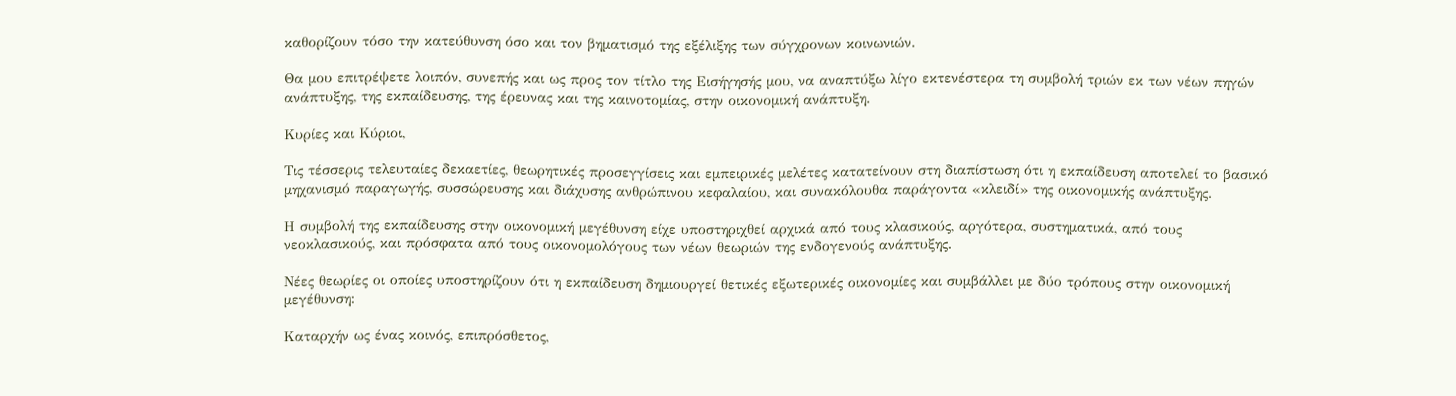καθορίζουν τόσο την κατεύθυνση όσο και τον βηματισμό της εξέλιξης των σύγχρονων κοινωνιών.

Θα μου επιτρέψετε λοιπόν, συνεπής και ως προς τον τίτλο της Εισήγησής μου, να αναπτύξω λίγο εκτενέστερα τη συμβολή τριών εκ των νέων πηγών ανάπτυξης, της εκπαίδευσης, της έρευνας και της καινοτομίας, στην οικονομική ανάπτυξη.

Κυρίες και Κύριοι,

Τις τέσσερις τελευταίες δεκαετίες, θεωρητικές προσεγγίσεις και εμπειρικές μελέτες κατατείνουν στη διαπίστωση ότι η εκπαίδευση αποτελεί το βασικό μηχανισμό παραγωγής, συσσώρευσης και διάχυσης ανθρώπινου κεφαλαίου, και συνακόλουθα παράγοντα «κλειδί» της οικονομικής ανάπτυξης.

Η συμβολή της εκπαίδευσης στην οικονομική μεγέθυνση είχε υποστηριχθεί αρχικά από τους κλασικούς, αργότερα, συστηματικά, από τους νεοκλασικούς, και πρόσφατα από τους οικονομολόγους των νέων θεωριών της ενδογενούς ανάπτυξης.

Νέες θεωρίες οι οποίες υποστηρίζουν ότι η εκπαίδευση δημιουργεί θετικές εξωτερικές οικονομίες και συμβάλλει με δύο τρόπους στην οικονομική μεγέθυνση:

Καταρχήν ως ένας κοινός, επιπρόσθετος,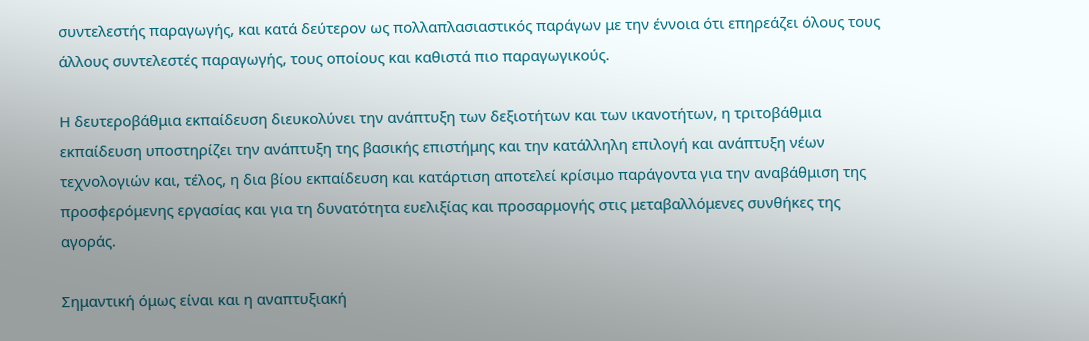συντελεστής παραγωγής, και κατά δεύτερον ως πολλαπλασιαστικός παράγων με την έννοια ότι επηρεάζει όλους τους άλλους συντελεστές παραγωγής, τους οποίους και καθιστά πιο παραγωγικούς.

Η δευτεροβάθμια εκπαίδευση διευκολύνει την ανάπτυξη των δεξιοτήτων και των ικανοτήτων, η τριτοβάθμια εκπαίδευση υποστηρίζει την ανάπτυξη της βασικής επιστήμης και την κατάλληλη επιλογή και ανάπτυξη νέων τεχνολογιών και, τέλος, η δια βίου εκπαίδευση και κατάρτιση αποτελεί κρίσιμο παράγοντα για την αναβάθμιση της προσφερόμενης εργασίας και για τη δυνατότητα ευελιξίας και προσαρμογής στις μεταβαλλόμενες συνθήκες της αγοράς.

Σημαντική όμως είναι και η αναπτυξιακή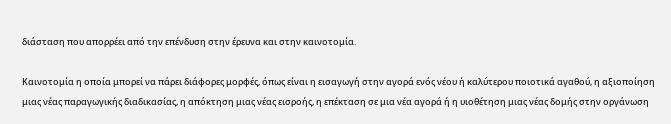διάσταση που απορρέει από την επένδυση στην έρευνα και στην καινοτομία.

Καινοτομία η οποία μπορεί να πάρει διάφορες μορφές, όπως είναι η εισαγωγή στην αγορά ενός νέου ή καλύτερου ποιοτικά αγαθού, η αξιοποίηση μιας νέας παραγωγικής διαδικασίας, η απόκτηση μιας νέας εισροής, η επέκταση σε μια νέα αγορά ή η υιοθέτηση μιας νέας δομής στην οργάνωση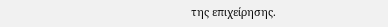της επιχείρησης.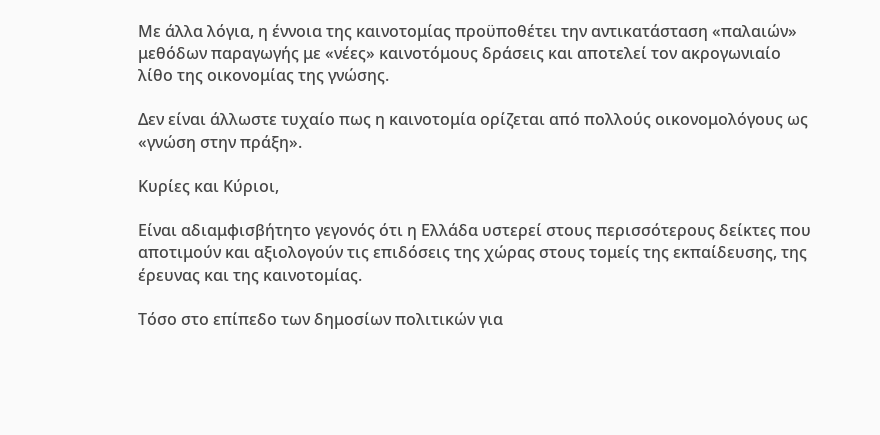Με άλλα λόγια, η έννοια της καινοτομίας προϋποθέτει την αντικατάσταση «παλαιών» μεθόδων παραγωγής με «νέες» καινοτόμους δράσεις και αποτελεί τον ακρογωνιαίο λίθο της οικονομίας της γνώσης.

Δεν είναι άλλωστε τυχαίο πως η καινοτομία ορίζεται από πολλούς οικονομολόγους ως «γνώση στην πράξη».

Κυρίες και Κύριοι,

Είναι αδιαμφισβήτητο γεγονός ότι η Ελλάδα υστερεί στους περισσότερους δείκτες που αποτιμούν και αξιολογούν τις επιδόσεις της χώρας στους τομείς της εκπαίδευσης, της έρευνας και της καινοτομίας.

Τόσο στο επίπεδο των δημοσίων πολιτικών για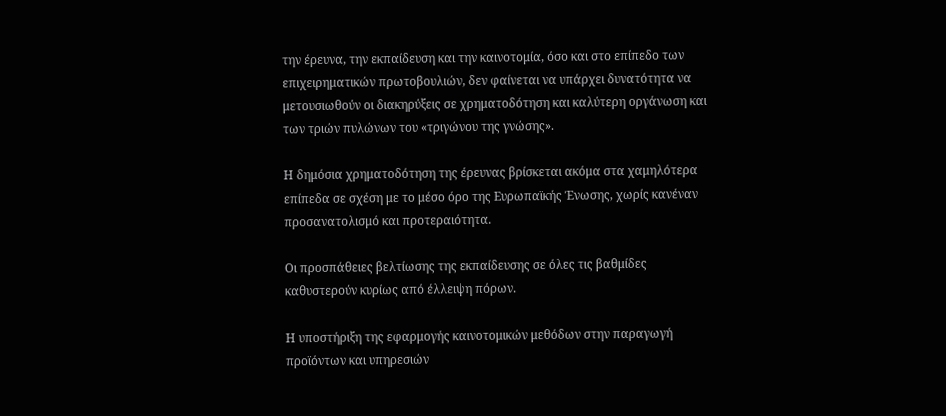την έρευνα, την εκπαίδευση και την καινοτομία, όσο και στο επίπεδο των επιχειρηματικών πρωτοβουλιών, δεν φαίνεται να υπάρχει δυνατότητα να μετουσιωθούν οι διακηρύξεις σε χρηματοδότηση και καλύτερη οργάνωση και των τριών πυλώνων του «τριγώνου της γνώσης».

Η δημόσια χρηματοδότηση της έρευνας βρίσκεται ακόμα στα χαμηλότερα επίπεδα σε σχέση με το μέσο όρο της Ευρωπαϊκής Ένωσης, χωρίς κανέναν προσανατολισμό και προτεραιότητα.

Οι προσπάθειες βελτίωσης της εκπαίδευσης σε όλες τις βαθμίδες καθυστερούν κυρίως από έλλειψη πόρων.

Η υποστήριξη της εφαρμογής καινοτομικών μεθόδων στην παραγωγή προϊόντων και υπηρεσιών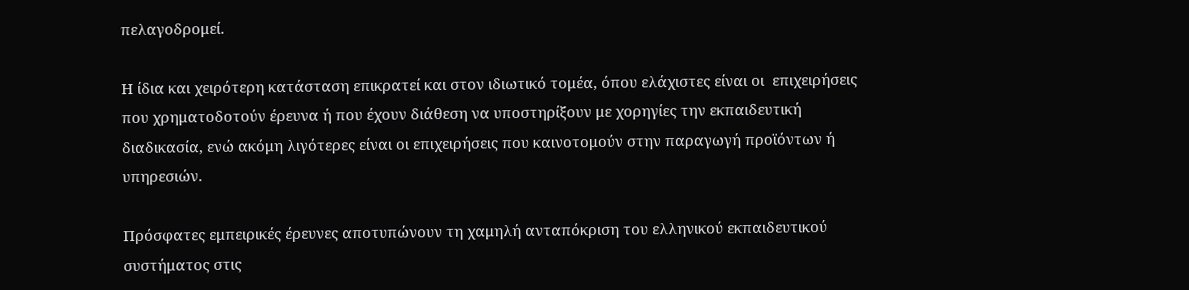πελαγοδρομεί.

Η ίδια και χειρότερη κατάσταση επικρατεί και στον ιδιωτικό τομέα, όπου ελάχιστες είναι οι  επιχειρήσεις που χρηματοδοτούν έρευνα ή που έχουν διάθεση να υποστηρίξουν με χορηγίες την εκπαιδευτική διαδικασία, ενώ ακόμη λιγότερες είναι οι επιχειρήσεις που καινοτομούν στην παραγωγή προϊόντων ή υπηρεσιών.

Πρόσφατες εμπειρικές έρευνες αποτυπώνουν τη χαμηλή ανταπόκριση του ελληνικού εκπαιδευτικού συστήματος στις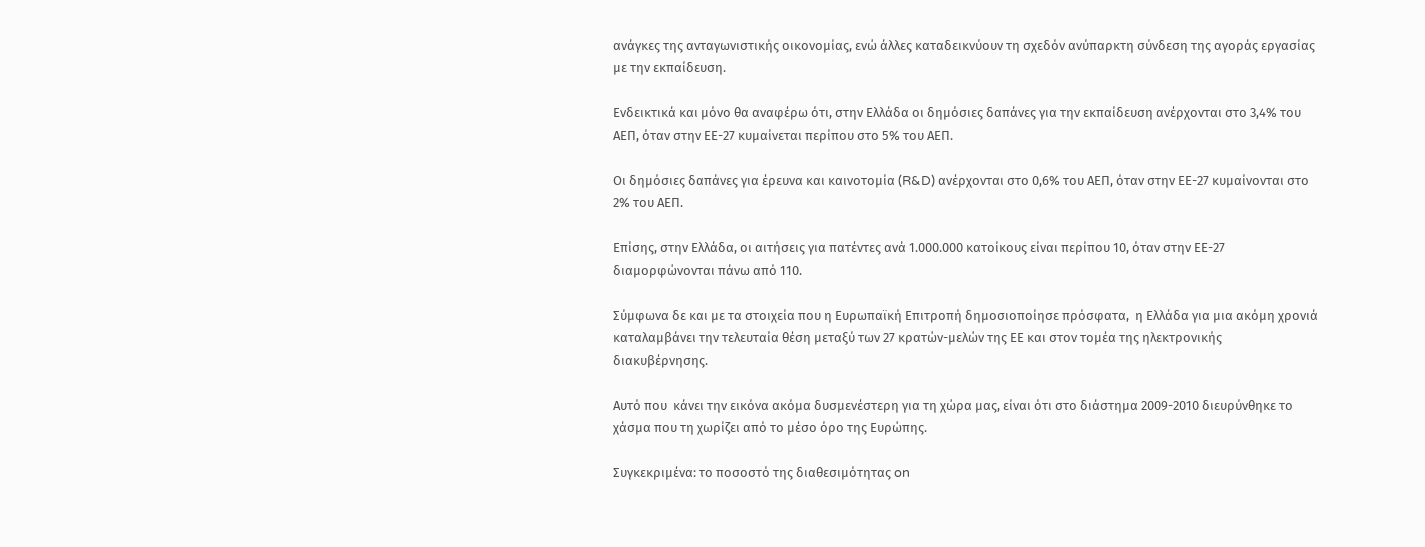ανάγκες της ανταγωνιστικής οικονομίας, ενώ άλλες καταδεικνύουν τη σχεδόν ανύπαρκτη σύνδεση της αγοράς εργασίας με την εκπαίδευση.

Ενδεικτικά και μόνο θα αναφέρω ότι, στην Ελλάδα οι δημόσιες δαπάνες για την εκπαίδευση ανέρχονται στο 3,4% του ΑΕΠ, όταν στην ΕΕ-27 κυμαίνεται περίπου στο 5% του ΑΕΠ.

Οι δημόσιες δαπάνες για έρευνα και καινοτομία (R&D) ανέρχονται στο 0,6% του ΑΕΠ, όταν στην ΕΕ-27 κυμαίνονται στο 2% του ΑΕΠ.

Επίσης, στην Ελλάδα, οι αιτήσεις για πατέντες ανά 1.000.000 κατοίκους είναι περίπου 10, όταν στην ΕΕ-27 διαμορφώνονται πάνω από 110.

Σύμφωνα δε και με τα στοιχεία που η Ευρωπαϊκή Επιτροπή δημοσιοποίησε πρόσφατα,  η Ελλάδα για μια ακόμη χρονιά καταλαμβάνει την τελευταία θέση μεταξύ των 27 κρατών-μελών της ΕΕ και στον τομέα της ηλεκτρονικής διακυβέρνησης.

Αυτό που  κάνει την εικόνα ακόμα δυσμενέστερη για τη χώρα μας, είναι ότι στο διάστημα 2009-2010 διευρύνθηκε το χάσμα που τη χωρίζει από το μέσο όρο της Ευρώπης.

Συγκεκριμένα: το ποσοστό της διαθεσιμότητας on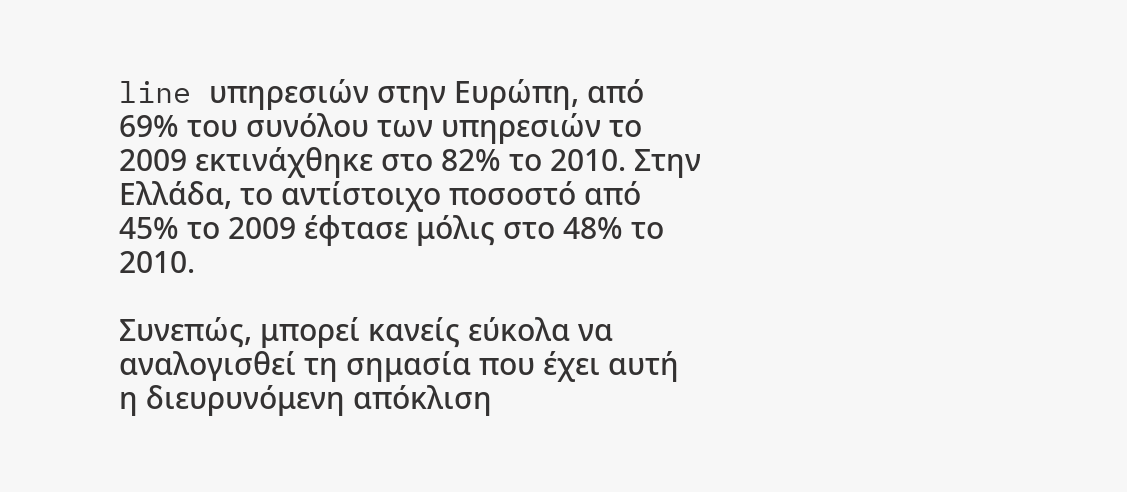line υπηρεσιών στην Ευρώπη, από 69% του συνόλου των υπηρεσιών το 2009 εκτινάχθηκε στο 82% το 2010. Στην Ελλάδα, το αντίστοιχο ποσοστό από 45% το 2009 έφτασε μόλις στο 48% το 2010.

Συνεπώς, μπορεί κανείς εύκολα να αναλογισθεί τη σημασία που έχει αυτή η διευρυνόμενη απόκλιση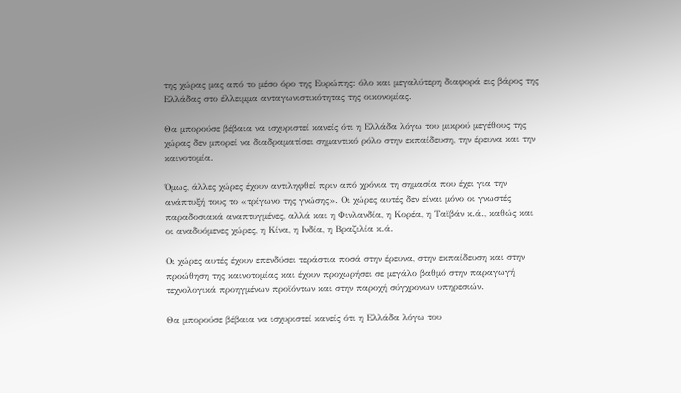της χώρας μας από το μέσο όρο της Ευρώπης: όλο και μεγαλύτερη διαφορά εις βάρος της Ελλάδας στο έλλειμμα ανταγωνιστικότητας της οικονομίας.

Θα μπορούσε βέβαια να ισχυριστεί κανείς ότι η Ελλάδα λόγω του μικρού μεγέθους της χώρας δεν μπορεί να διαδραματίσει σημαντικό ρόλο στην εκπαίδευση, την έρευνα και την καινοτομία.

Όμως, άλλες χώρες έχουν αντιληφθεί πριν από χρόνια τη σημασία που έχει για την ανάπτυξή τους το «τρίγωνο της γνώσης». Οι χώρες αυτές δεν είναι μόνο οι γνωστές παραδοσιακά αναπτυγμένες, αλλά και η Φινλανδία, η Κορέα, η Ταϊβάν κ.ά., καθώς και οι αναδυόμενες χώρες, η Κίνα, η Ινδία, η Βραζιλία κ.ά.

Οι χώρες αυτές έχουν επενδύσει τεράστια ποσά στην έρευνα, στην εκπαίδευση και στην προώθηση της καινοτομίας και έχουν προχωρήσει σε μεγάλο βαθμό στην παραγωγή τεχνολογικά προηγμένων προϊόντων και στην παροχή σύγχρονων υπηρεσιών.

Θα μπορούσε βέβαια να ισχυριστεί κανείς ότι η Ελλάδα λόγω του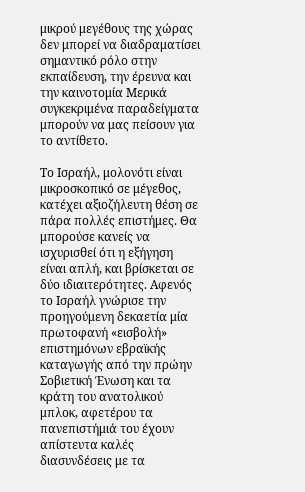μικρού μεγέθους της χώρας δεν μπορεί να διαδραματίσει σημαντικό ρόλο στην εκπαίδευση, την έρευνα και την καινοτομία Μερικά συγκεκριμένα παραδείγματα μπορούν να μας πείσουν για το αντίθετο.

Το Ισραήλ, μολονότι είναι μικροσκοπικό σε μέγεθος, κατέχει αξιοζήλευτη θέση σε πάρα πολλές επιστήμες. Θα μπορούσε κανείς να ισχυρισθεί ότι η εξήγηση είναι απλή, και βρίσκεται σε δύο ιδιαιτερότητες. Αφενός το Ισραήλ γνώρισε την προηγούμενη δεκαετία μία πρωτοφανή «εισβολή» επιστημόνων εβραϊκής καταγωγής από την πρώην Σοβιετική Ένωση και τα κράτη του ανατολικού μπλοκ, αφετέρου τα πανεπιστήμιά του έχουν απίστευτα καλές διασυνδέσεις με τα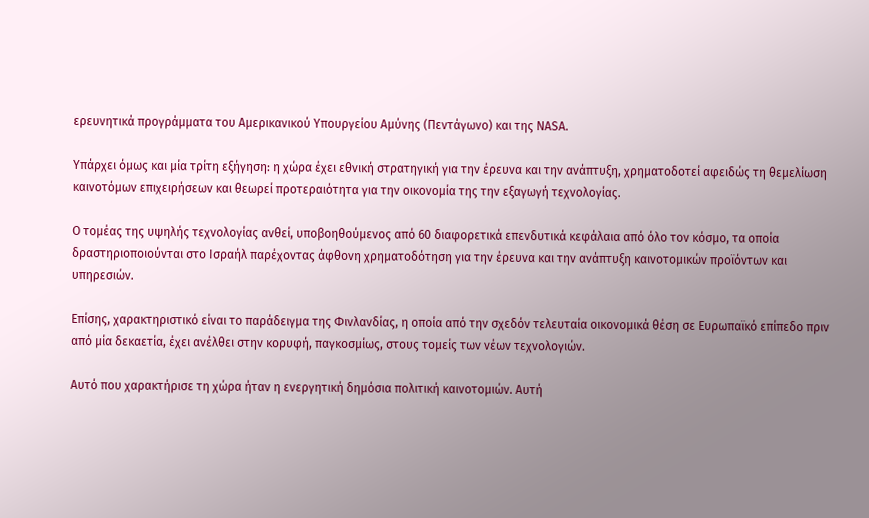ερευνητικά προγράμματα του Αμερικανικού Υπουργείου Αμύνης (Πεντάγωνο) και της NASA.

Υπάρχει όμως και μία τρίτη εξήγηση: η χώρα έχει εθνική στρατηγική για την έρευνα και την ανάπτυξη, χρηματοδοτεί αφειδώς τη θεμελίωση καινοτόμων επιχειρήσεων και θεωρεί προτεραιότητα για την οικονομία της την εξαγωγή τεχνολογίας.

Ο τομέας της υψηλής τεχνολογίας ανθεί, υποβοηθούμενος από 60 διαφορετικά επενδυτικά κεφάλαια από όλο τον κόσμο, τα οποία δραστηριοποιούνται στο Ισραήλ παρέχοντας άφθονη χρηματοδότηση για την έρευνα και την ανάπτυξη καινοτομικών προϊόντων και υπηρεσιών.

Επίσης, χαρακτηριστικό είναι το παράδειγμα της Φινλανδίας, η οποία από την σχεδόν τελευταία οικονομικά θέση σε Ευρωπαϊκό επίπεδο πριν από μία δεκαετία, έχει ανέλθει στην κορυφή, παγκοσμίως, στους τομείς των νέων τεχνολογιών.

Αυτό που χαρακτήρισε τη χώρα ήταν η ενεργητική δημόσια πολιτική καινοτομιών. Αυτή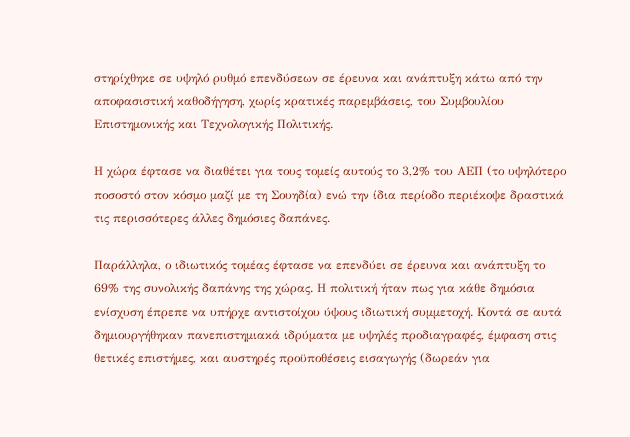στηρίχθηκε σε υψηλό ρυθμό επενδύσεων σε έρευνα και ανάπτυξη κάτω από την αποφασιστική καθοδήγηση, χωρίς κρατικές παρεμβάσεις, του Συμβουλίου Επιστημονικής και Τεχνολογικής Πολιτικής.

Η χώρα έφτασε να διαθέτει για τους τομείς αυτούς το 3,2% του ΑΕΠ (το υψηλότερο ποσοστό στον κόσμο μαζί με τη Σουηδία) ενώ την ίδια περίοδο περιέκοψε δραστικά τις περισσότερες άλλες δημόσιες δαπάνες.

Παράλληλα, ο ιδιωτικός τομέας έφτασε να επενδύει σε έρευνα και ανάπτυξη το 69% της συνολικής δαπάνης της χώρας. Η πολιτική ήταν πως για κάθε δημόσια ενίσχυση έπρεπε να υπήρχε αντιστοίχου ύψους ιδιωτική συμμετοχή. Κοντά σε αυτά δημιουργήθηκαν πανεπιστημιακά ιδρύματα με υψηλές προδιαγραφές, έμφαση στις θετικές επιστήμες, και αυστηρές προϋποθέσεις εισαγωγής (δωρεάν για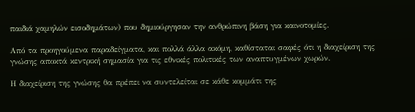παιδιά χαμηλών εισοδημάτων) που δημιούργησαν την ανθρώπινη βάση για καινοτομίες.

Από τα προηγούμενα παραδείγματα, και πολλά άλλα ακόμη, καθίσταται σαφές ότι η διαχείριση της γνώσης αποκτά κεντρική σημασία για τις εθνικές πολιτικές των αναπτυγμένων χωρών.

Η διαχείριση της γνώσης θα πρέπει να συντελείται σε κάθε κομμάτι της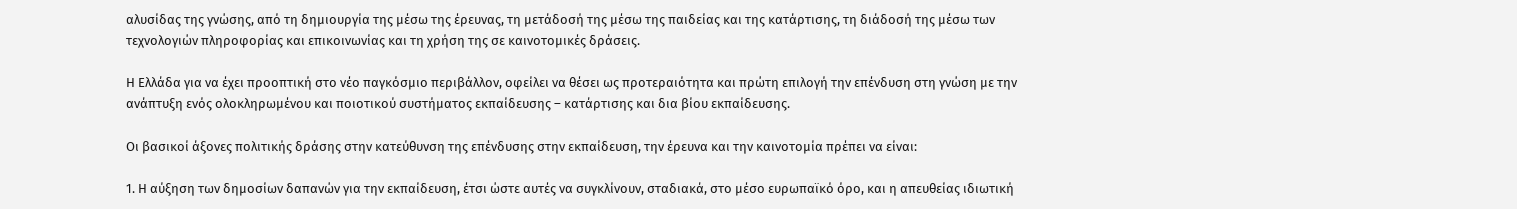αλυσίδας της γνώσης, από τη δημιουργία της μέσω της έρευνας, τη μετάδοσή της μέσω της παιδείας και της κατάρτισης, τη διάδοσή της μέσω των τεχνολογιών πληροφορίας και επικοινωνίας και τη χρήση της σε καινοτομικές δράσεις.

Η Ελλάδα για να έχει προοπτική στο νέο παγκόσμιο περιβάλλον, οφείλει να θέσει ως προτεραιότητα και πρώτη επιλογή την επένδυση στη γνώση με την ανάπτυξη ενός ολοκληρωμένου και ποιοτικού συστήματος εκπαίδευσης – κατάρτισης και δια βίου εκπαίδευσης.

Οι βασικοί άξονες πολιτικής δράσης στην κατεύθυνση της επένδυσης στην εκπαίδευση, την έρευνα και την καινοτομία πρέπει να είναι:

1. Η αύξηση των δημοσίων δαπανών για την εκπαίδευση, έτσι ώστε αυτές να συγκλίνουν, σταδιακά, στο μέσο ευρωπαϊκό όρο, και η απευθείας ιδιωτική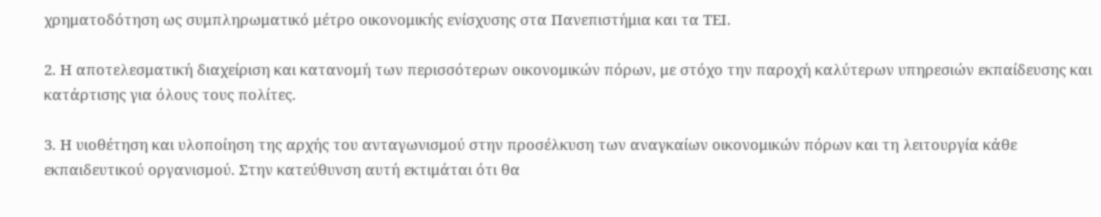χρηματοδότηση ως συμπληρωματικό μέτρο οικονομικής ενίσχυσης στα Πανεπιστήμια και τα ΤΕΙ.

2. Η αποτελεσματική διαχείριση και κατανομή των περισσότερων οικονομικών πόρων, με στόχο την παροχή καλύτερων υπηρεσιών εκπαίδευσης και κατάρτισης για όλους τους πολίτες.

3. Η υιοθέτηση και υλοποίηση της αρχής του ανταγωνισμού στην προσέλκυση των αναγκαίων οικονομικών πόρων και τη λειτουργία κάθε εκπαιδευτικού οργανισμού. Στην κατεύθυνση αυτή εκτιμάται ότι θα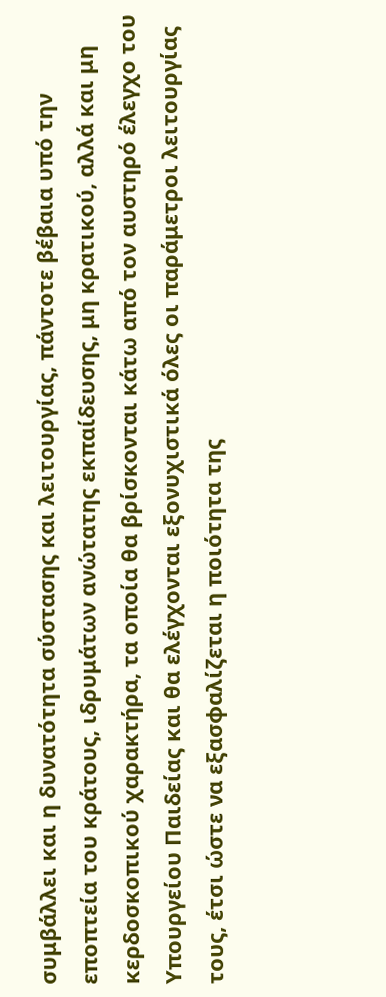συμβάλλει και η δυνατότητα σύστασης και λειτουργίας, πάντοτε βέβαια υπό την εποπτεία του κράτους, ιδρυμάτων ανώτατης εκπαίδευσης, μη κρατικού, αλλά και μη κερδοσκοπικού χαρακτήρα, τα οποία θα βρίσκονται κάτω από τον αυστηρό έλεγχο του Υπουργείου Παιδείας και θα ελέγχονται εξονυχιστικά όλες οι παράμετροι λειτουργίας τους, έτσι ώστε να εξασφαλίζεται η ποιότητα της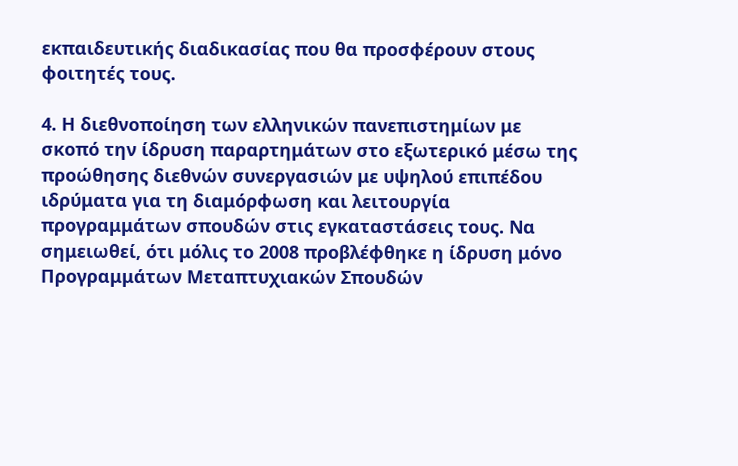εκπαιδευτικής διαδικασίας που θα προσφέρουν στους φοιτητές τους.

4. Η διεθνοποίηση των ελληνικών πανεπιστημίων με σκοπό την ίδρυση παραρτημάτων στο εξωτερικό μέσω της προώθησης διεθνών συνεργασιών με υψηλού επιπέδου ιδρύματα για τη διαμόρφωση και λειτουργία προγραμμάτων σπουδών στις εγκαταστάσεις τους. Να σημειωθεί, ότι μόλις το 2008 προβλέφθηκε η ίδρυση μόνο Προγραμμάτων Μεταπτυχιακών Σπουδών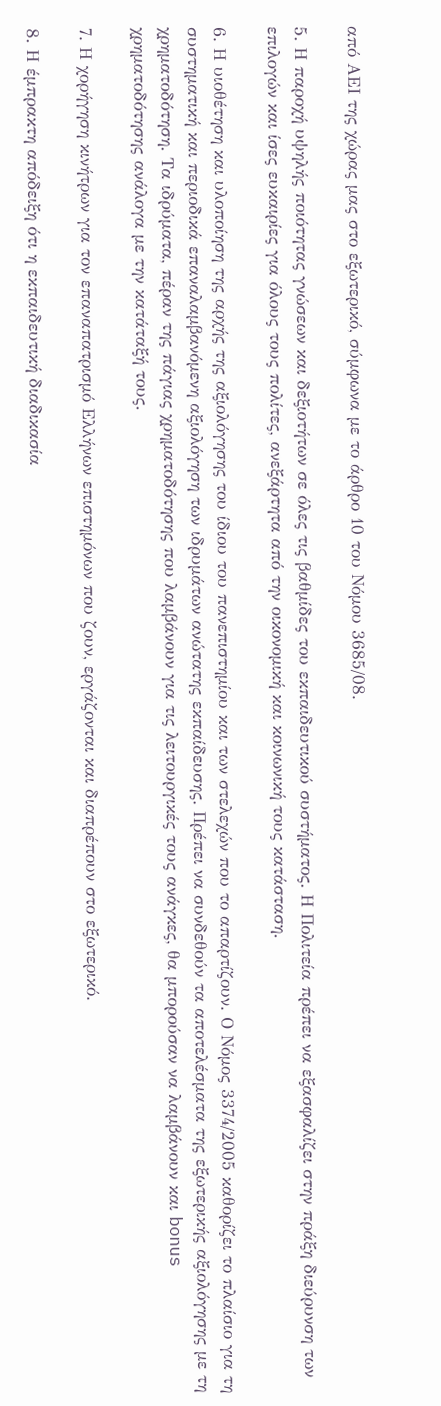από ΑΕΙ της χώρας μας στο εξωτερικό, σύμφωνα με το άρθρο 10 του Νόμου 3685/08.

5. Η παροχή υψηλής ποιότητας γνώσεων και δεξιοτήτων σε όλες τις βαθμίδες του εκπαιδευτικού συστήματος. Η Πολιτεία πρέπει να εξασφαλίζει στην πράξη διεύρυνση των επιλογών και ίσες ευκαιρίες για όλους τους πολίτες, ανεξάρτητα από την οικονομική και κοινωνική τους κατάσταση.

6. Η υιοθέτηση και υλοποίηση της αρχής της αξιολόγησης του ίδιου του πανεπιστημίου και των στελεχών που το απαρτίζουν. Ο Νόμος 3374/2005 καθορίζει το πλαίσιο για τη συστηματική και περιοδικά επαναλαμβανόμενη αξιολόγηση των ιδρυμάτων ανώτατης εκπαίδευσης. Πρέπει να συνδεθούν τα αποτελέσματα της εξωτερικής αξιολόγησης με τη χρηματοδότηση. Τα ιδρύματα, πέραν της πάγιας χρηματοδότησης που λαμβάνουν για τις λειτουργικές τους ανάγκες, θα μπορούσαν να λαμβάνουν και bonus χρηματοδότησης ανάλογα με την κατάταξή τους.

7. Η χορήγηση κινήτρων για τον επαναπατρισμό Ελλήνων επιστημόνων που ζουν, εργάζονται και διαπρέπουν στο εξωτερικό.

8. Η έμπρακτη απόδειξη ότι η εκπαιδευτική διαδικασία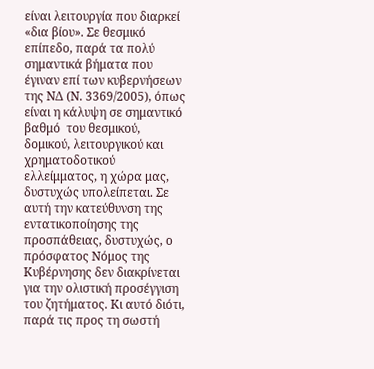είναι λειτουργία που διαρκεί «δια βίου». Σε θεσμικό επίπεδο, παρά τα πολύ σημαντικά βήματα που έγιναν επί των κυβερνήσεων της ΝΔ (Ν. 3369/2005), όπως είναι η κάλυψη σε σημαντικό βαθμό  του θεσμικού, δομικού, λειτουργικού και χρηματοδοτικού ελλείμματος, η χώρα μας, δυστυχώς υπολείπεται. Σε αυτή την κατεύθυνση της εντατικοποίησης της προσπάθειας, δυστυχώς, ο πρόσφατος Νόμος της Κυβέρνησης δεν διακρίνεται για την ολιστική προσέγγιση του ζητήματος. Κι αυτό διότι, παρά τις προς τη σωστή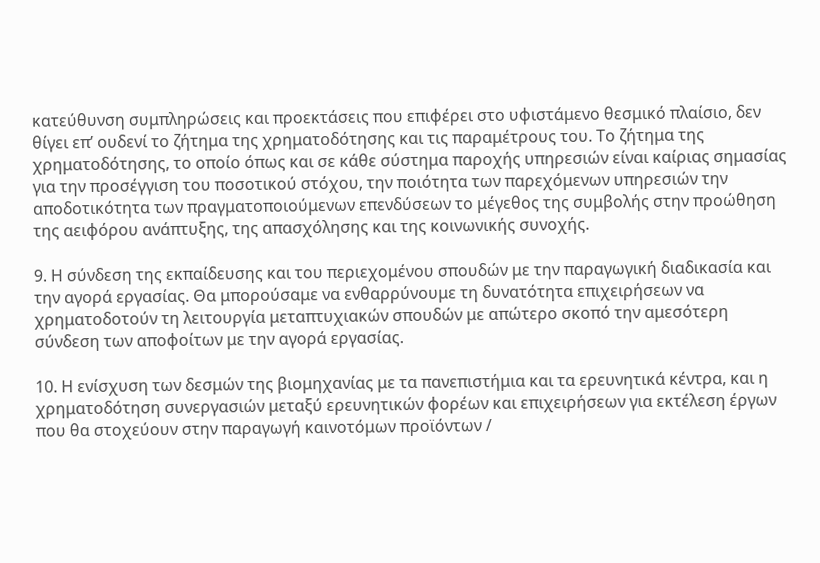κατεύθυνση συμπληρώσεις και προεκτάσεις που επιφέρει στο υφιστάμενο θεσμικό πλαίσιο, δεν θίγει επ’ ουδενί το ζήτημα της χρηματοδότησης και τις παραμέτρους του. Το ζήτημα της χρηματοδότησης, το οποίο όπως και σε κάθε σύστημα παροχής υπηρεσιών είναι καίριας σημασίας για την προσέγγιση του ποσοτικού στόχου, την ποιότητα των παρεχόμενων υπηρεσιών την αποδοτικότητα των πραγματοποιούμενων επενδύσεων το μέγεθος της συμβολής στην προώθηση της αειφόρου ανάπτυξης, της απασχόλησης και της κοινωνικής συνοχής.

9. Η σύνδεση της εκπαίδευσης και του περιεχομένου σπουδών με την παραγωγική διαδικασία και την αγορά εργασίας. Θα μπορούσαμε να ενθαρρύνουμε τη δυνατότητα επιχειρήσεων να χρηματοδοτούν τη λειτουργία μεταπτυχιακών σπουδών με απώτερο σκοπό την αμεσότερη σύνδεση των αποφοίτων με την αγορά εργασίας.

10. Η ενίσχυση των δεσμών της βιομηχανίας με τα πανεπιστήμια και τα ερευνητικά κέντρα, και η χρηματοδότηση συνεργασιών μεταξύ ερευνητικών φορέων και επιχειρήσεων για εκτέλεση έργων που θα στοχεύουν στην παραγωγή καινοτόμων προϊόντων /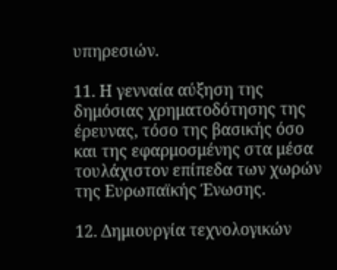υπηρεσιών.

11. Η γενναία αύξηση της δημόσιας χρηματοδότησης της έρευνας, τόσο της βασικής όσο και της εφαρμοσμένης στα μέσα τουλάχιστον επίπεδα των χωρών της Ευρωπαϊκής Ένωσης.

12. Δημιουργία τεχνολογικών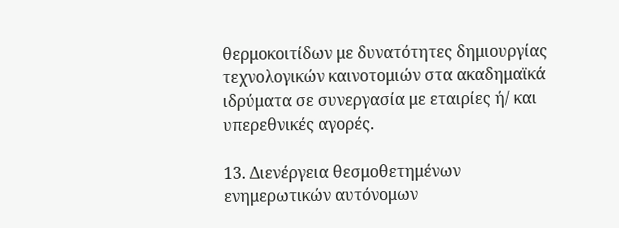θερμοκοιτίδων με δυνατότητες δημιουργίας τεχνολογικών καινοτομιών στα ακαδημαϊκά ιδρύματα σε συνεργασία με εταιρίες ή/ και υπερεθνικές αγορές.

13. Διενέργεια θεσμοθετημένων ενημερωτικών αυτόνομων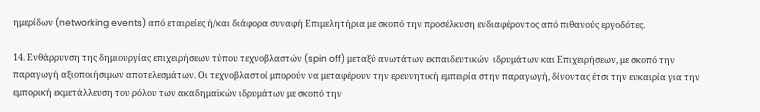ημερίδων (networking events) από εταιρείες ή/και διάφορα συναφή Επιμελητήρια με σκοπό την προσέλκυση ενδιαφέροντος από πιθανούς εργοδότες.

14. Ενθάρρυνση της δημιουργίας επιχειρήσεων τύπου τεχνοβλαστών (spin off) μεταξύ ανωτάτων εκπαιδευτικών  ιδρυμάτων και Επιχειρήσεων, με σκοπό την παραγωγή αξιοποιήσιμων αποτελεσμάτων. Οι τεχνοβλαστοί μπορούν να μεταφέρουν την ερευνητική εμπειρία στην παραγωγή, δίνοντας έτσι την ευκαιρία για την εμπορική εκμετάλλευση του ρόλου των ακαδημαϊκών ιδρυμάτων με σκοπό την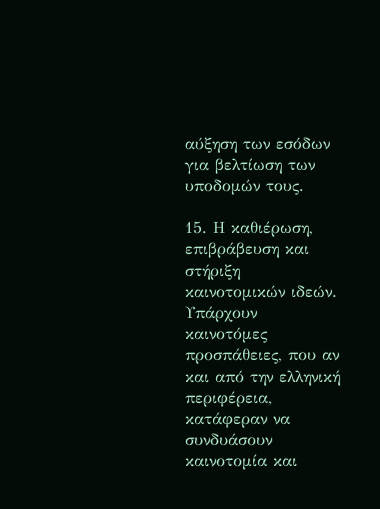αύξηση των εσόδων για βελτίωση των υποδομών τους.

15. Η καθιέρωση, επιβράβευση και στήριξη καινοτομικών ιδεών. Υπάρχουν καινοτόμες προσπάθειες, που αν και από την ελληνική περιφέρεια, κατάφεραν να συνδυάσουν καινοτομία και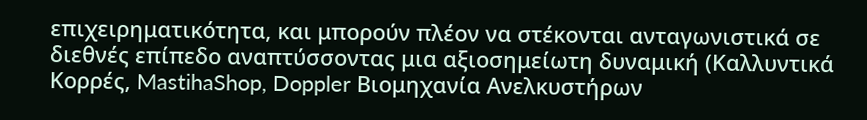επιχειρηματικότητα, και μπορούν πλέον να στέκονται ανταγωνιστικά σε διεθνές επίπεδο αναπτύσσοντας μια αξιοσημείωτη δυναμική (Καλλυντικά Κορρές, MastihaShop, Doppler Βιομηχανία Ανελκυστήρων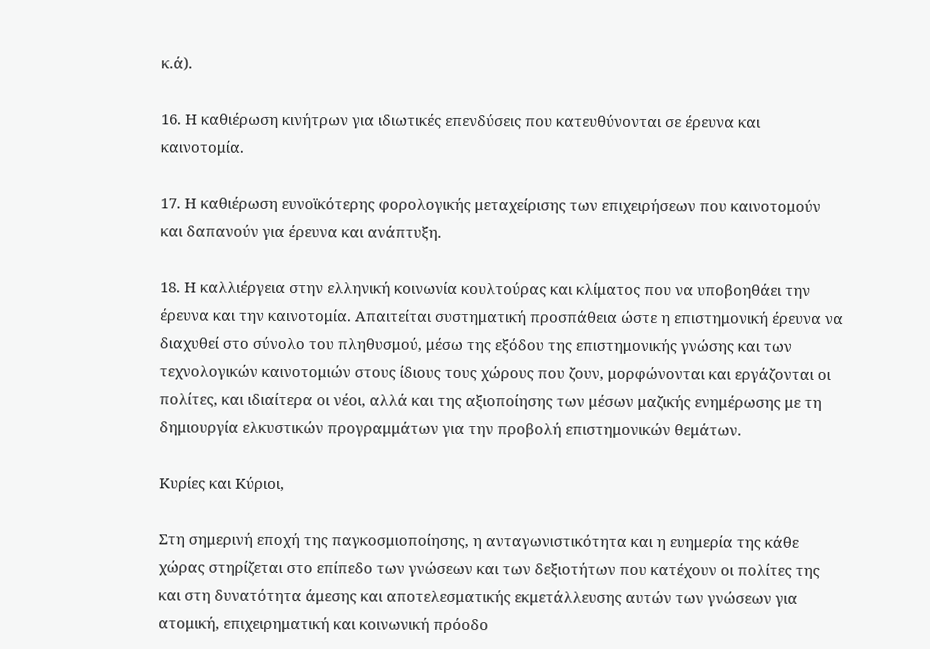κ.ά).

16. Η καθιέρωση κινήτρων για ιδιωτικές επενδύσεις που κατευθύνονται σε έρευνα και καινοτομία.

17. Η καθιέρωση ευνοϊκότερης φορολογικής μεταχείρισης των επιχειρήσεων που καινοτομούν και δαπανούν για έρευνα και ανάπτυξη.

18. Η καλλιέργεια στην ελληνική κοινωνία κουλτούρας και κλίματος που να υποβοηθάει την έρευνα και την καινοτομία. Απαιτείται συστηματική προσπάθεια ώστε η επιστημονική έρευνα να διαχυθεί στο σύνολο του πληθυσμού, μέσω της εξόδου της επιστημονικής γνώσης και των τεχνολογικών καινοτομιών στους ίδιους τους χώρους που ζουν, μορφώνονται και εργάζονται οι πολίτες, και ιδιαίτερα οι νέοι, αλλά και της αξιοποίησης των μέσων μαζικής ενημέρωσης με τη δημιουργία ελκυστικών προγραμμάτων για την προβολή επιστημονικών θεμάτων.

Κυρίες και Κύριοι,

Στη σημερινή εποχή της παγκοσμιοποίησης, η ανταγωνιστικότητα και η ευημερία της κάθε χώρας στηρίζεται στο επίπεδο των γνώσεων και των δεξιοτήτων που κατέχουν οι πολίτες της και στη δυνατότητα άμεσης και αποτελεσματικής εκμετάλλευσης αυτών των γνώσεων για ατομική, επιχειρηματική και κοινωνική πρόοδο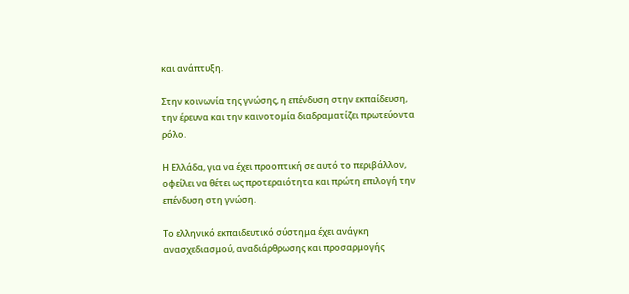και ανάπτυξη.

Στην κοινωνία της γνώσης, η επένδυση στην εκπαίδευση, την έρευνα και την καινοτομία διαδραματίζει πρωτεύοντα ρόλο.

Η Ελλάδα, για να έχει προοπτική σε αυτό το περιβάλλον, οφείλει να θέτει ως προτεραιότητα και πρώτη επιλογή την επένδυση στη γνώση.

Το ελληνικό εκπαιδευτικό σύστημα έχει ανάγκη ανασχεδιασμού, αναδιάρθρωσης και προσαρμογής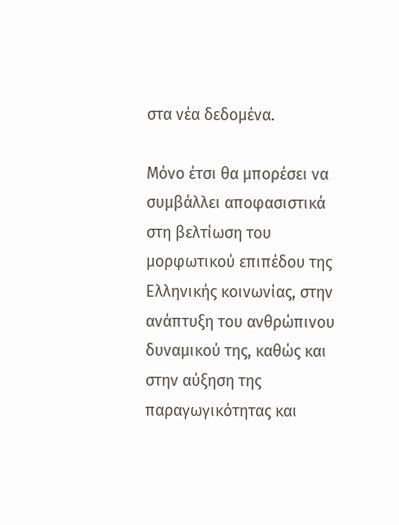στα νέα δεδομένα.

Μόνο έτσι θα μπορέσει να συμβάλλει αποφασιστικά στη βελτίωση του μορφωτικού επιπέδου της Ελληνικής κοινωνίας, στην ανάπτυξη του ανθρώπινου δυναμικού της, καθώς και στην αύξηση της παραγωγικότητας και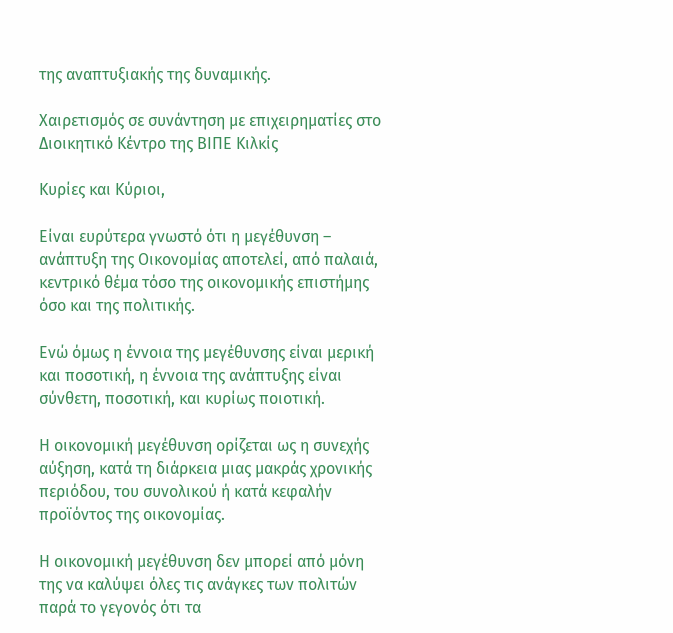της αναπτυξιακής της δυναμικής.

Χαιρετισμός σε συνάντηση με επιχειρηματίες στο Διοικητικό Κέντρο της ΒΙΠΕ Κιλκίς

Κυρίες και Κύριοι,

Είναι ευρύτερα γνωστό ότι η μεγέθυνση – ανάπτυξη της Οικονομίας αποτελεί, από παλαιά, κεντρικό θέμα τόσο της οικονομικής επιστήμης όσο και της πολιτικής.

Ενώ όμως η έννοια της μεγέθυνσης είναι μερική και ποσοτική, η έννοια της ανάπτυξης είναι σύνθετη, ποσοτική, και κυρίως ποιοτική.

Η οικονομική μεγέθυνση ορίζεται ως η συνεχής αύξηση, κατά τη διάρκεια μιας μακράς χρονικής περιόδου, του συνολικού ή κατά κεφαλήν προϊόντος της οικονομίας.

Η οικονομική μεγέθυνση δεν μπορεί από μόνη της να καλύψει όλες τις ανάγκες των πολιτών παρά το γεγονός ότι τα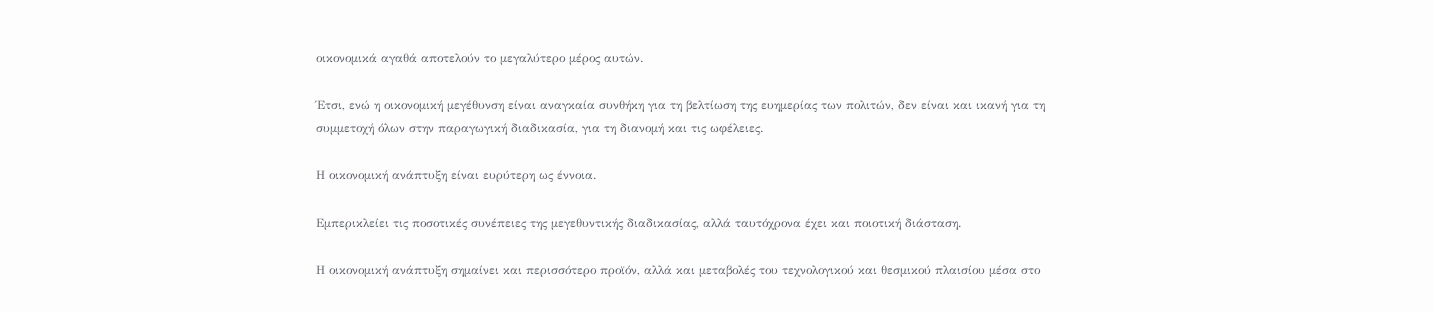οικονομικά αγαθά αποτελούν το μεγαλύτερο μέρος αυτών.

Έτσι, ενώ η οικονομική μεγέθυνση είναι αναγκαία συνθήκη για τη βελτίωση της ευημερίας των πολιτών, δεν είναι και ικανή για τη συμμετοχή όλων στην παραγωγική διαδικασία, για τη διανομή και τις ωφέλειες.

Η οικονομική ανάπτυξη είναι ευρύτερη ως έννοια.

Εμπερικλείει τις ποσοτικές συνέπειες της μεγεθυντικής διαδικασίας, αλλά ταυτόχρονα έχει και ποιοτική διάσταση.

Η οικονομική ανάπτυξη σημαίνει και περισσότερο προϊόν, αλλά και μεταβολές του τεχνολογικού και θεσμικού πλαισίου μέσα στο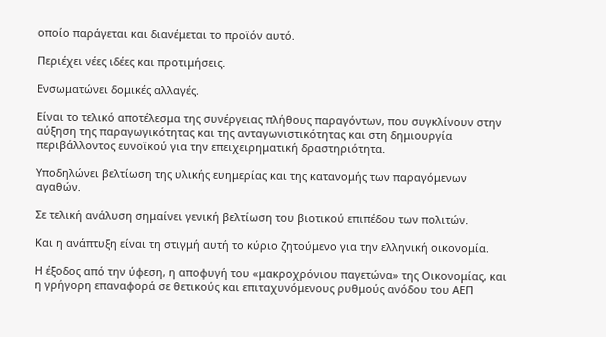οποίο παράγεται και διανέμεται το προϊόν αυτό.

Περιέχει νέες ιδέες και προτιμήσεις.

Ενσωματώνει δομικές αλλαγές.

Είναι το τελικό αποτέλεσμα της συνέργειας πλήθους παραγόντων, που συγκλίνουν στην αύξηση της παραγωγικότητας και της ανταγωνιστικότητας και στη δημιουργία περιβάλλοντος ευνοϊκού για την επειχειρηματική δραστηριότητα.

Υποδηλώνει βελτίωση της υλικής ευημερίας και της κατανομής των παραγόμενων αγαθών.

Σε τελική ανάλυση σημαίνει γενική βελτίωση του βιοτικού επιπέδου των πολιτών.

Και η ανάπτυξη είναι τη στιγμή αυτή το κύριο ζητούμενο για την ελληνική οικονομία.

Η έξοδος από την ύφεση, η αποφυγή του «μακροχρόνιου παγετώνα» της Οικονομίας, και η γρήγορη επαναφορά σε θετικούς και επιταχυνόμενους ρυθμούς ανόδου του ΑΕΠ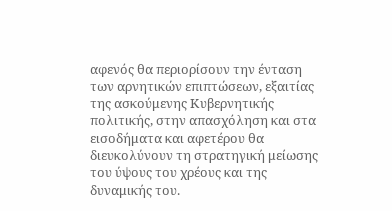αφενός θα περιορίσουν την ένταση των αρνητικών επιπτώσεων, εξαιτίας της ασκούμενης Κυβερνητικής πολιτικής, στην απασχόληση και στα εισοδήματα και αφετέρου θα διευκολύνουν τη στρατηγική μείωσης του ύψους του χρέους και της δυναμικής του.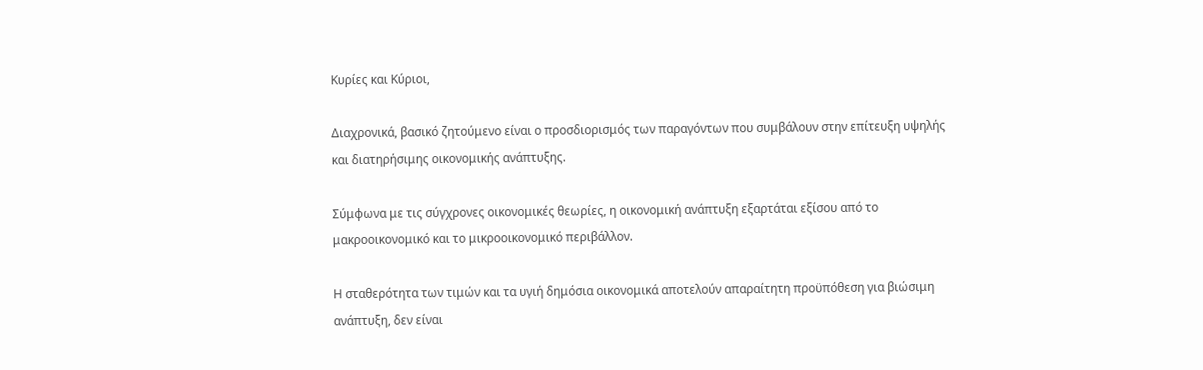Κυρίες και Κύριοι,

Διαχρονικά, βασικό ζητούμενο είναι ο προσδιορισμός των παραγόντων που συμβάλουν στην επίτευξη υψηλής και διατηρήσιμης οικονομικής ανάπτυξης.

Σύμφωνα με τις σύγχρονες οικονομικές θεωρίες, η οικονομική ανάπτυξη εξαρτάται εξίσου από το μακροοικονομικό και το μικροοικονομικό περιβάλλον.

Η σταθερότητα των τιμών και τα υγιή δημόσια οικονομικά αποτελούν απαραίτητη προϋπόθεση για βιώσιμη ανάπτυξη, δεν είναι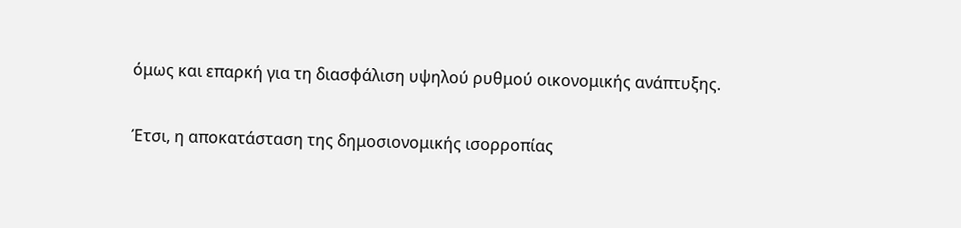όμως και επαρκή για τη διασφάλιση υψηλού ρυθμού οικονομικής ανάπτυξης.

Έτσι, η αποκατάσταση της δημοσιονομικής ισορροπίας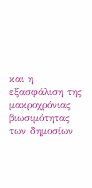και η εξασφάλιση της μακροχρόνιας βιωσιμότητας των δημοσίων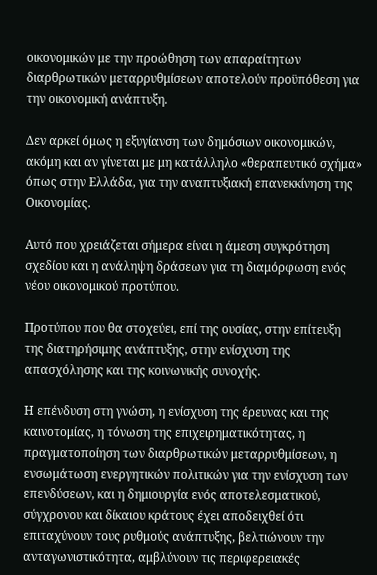οικονομικών με την προώθηση των απαραίτητων διαρθρωτικών μεταρρυθμίσεων αποτελούν προϋπόθεση για την οικονομική ανάπτυξη.

Δεν αρκεί όμως η εξυγίανση των δημόσιων οικονομικών, ακόμη και αν γίνεται με μη κατάλληλο «θεραπευτικό σχήμα» όπως στην Ελλάδα, για την αναπτυξιακή επανεκκίνηση της Οικονομίας.

Αυτό που χρειάζεται σήμερα είναι η άμεση συγκρότηση σχεδίου και η ανάληψη δράσεων για τη διαμόρφωση ενός νέου οικονομικού προτύπου.

Προτύπου που θα στοχεύει, επί της ουσίας, στην επίτευξη της διατηρήσιμης ανάπτυξης, στην ενίσχυση της απασχόλησης και της κοινωνικής συνοχής.

Η επένδυση στη γνώση, η ενίσχυση της έρευνας και της καινοτομίας, η τόνωση της επιχειρηματικότητας, η πραγματοποίηση των διαρθρωτικών μεταρρυθμίσεων, η ενσωμάτωση ενεργητικών πολιτικών για την ενίσχυση των επενδύσεων, και η δημιουργία ενός αποτελεσματικού, σύγχρονου και δίκαιου κράτους έχει αποδειχθεί ότι επιταχύνουν τους ρυθμούς ανάπτυξης, βελτιώνουν την ανταγωνιστικότητα, αμβλύνουν τις περιφερειακές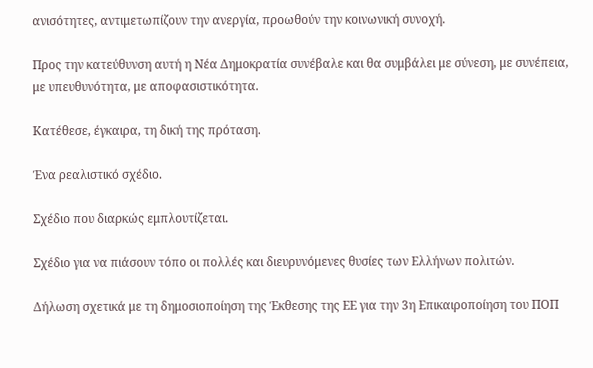ανισότητες, αντιμετωπίζουν την ανεργία, προωθούν την κοινωνική συνοχή.

Προς την κατεύθυνση αυτή η Νέα Δημοκρατία συνέβαλε και θα συμβάλει με σύνεση, με συνέπεια, με υπευθυνότητα, με αποφασιστικότητα.

Κατέθεσε, έγκαιρα, τη δική της πρόταση.

Ένα ρεαλιστικό σχέδιο.

Σχέδιο που διαρκώς εμπλουτίζεται.

Σχέδιο για να πιάσουν τόπο οι πολλές και διευρυνόμενες θυσίες των Ελλήνων πολιτών.

Δήλωση σχετικά με τη δημοσιοποίηση της Έκθεσης της ΕΕ για την 3η Επικαιροποίηση του ΠΟΠ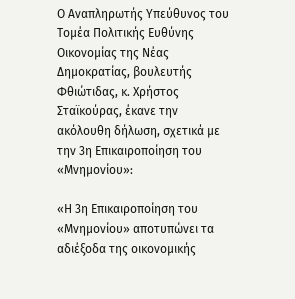Ο Αναπληρωτής Υπεύθυνος του Τομέα Πολιτικής Ευθύνης Οικονομίας της Νέας Δημοκρατίας, βουλευτής Φθιώτιδας, κ. Χρήστος Σταϊκούρας, έκανε την ακόλουθη δήλωση, σχετικά με την 3η Επικαιροποίηση του «Μνημονίου»:

«Η 3η Επικαιροποίηση του «Μνημονίου» αποτυπώνει τα αδιέξοδα της οικονομικής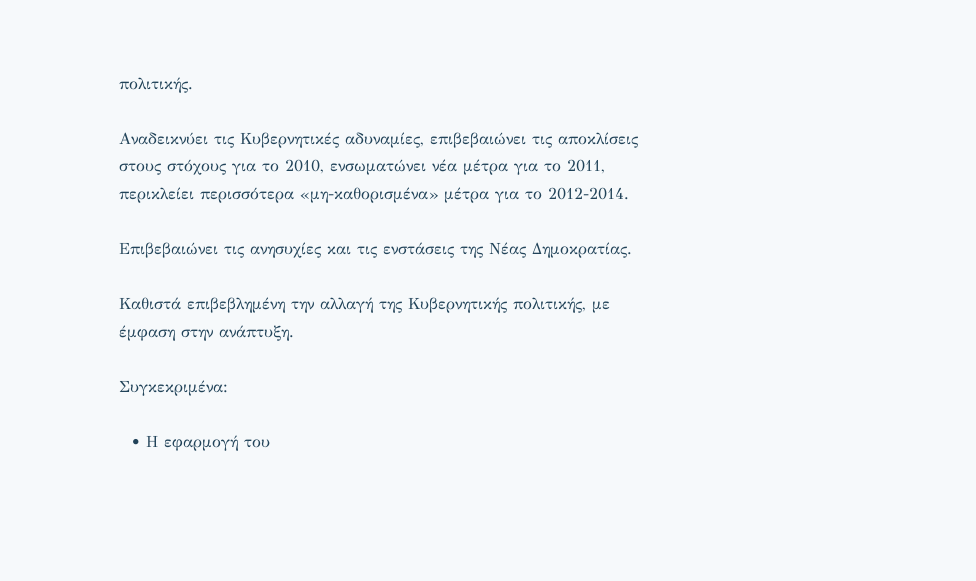πολιτικής.

Αναδεικνύει τις Κυβερνητικές αδυναμίες, επιβεβαιώνει τις αποκλίσεις στους στόχους για το 2010, ενσωματώνει νέα μέτρα για το 2011, περικλείει περισσότερα «μη-καθορισμένα» μέτρα για το 2012-2014.

Επιβεβαιώνει τις ανησυχίες και τις ενστάσεις της Νέας Δημοκρατίας.

Καθιστά επιβεβλημένη την αλλαγή της Κυβερνητικής πολιτικής, με έμφαση στην ανάπτυξη.

Συγκεκριμένα:

  • Η εφαρμογή του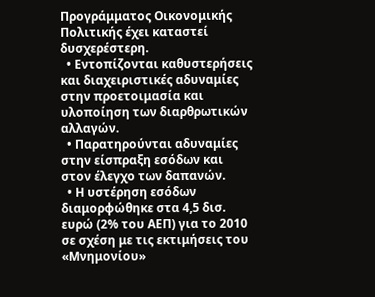Προγράμματος Οικονομικής Πολιτικής έχει καταστεί δυσχερέστερη.
  • Εντοπίζονται καθυστερήσεις και διαχειριστικές αδυναμίες στην προετοιμασία και υλοποίηση των διαρθρωτικών αλλαγών.
  • Παρατηρούνται αδυναμίες στην είσπραξη εσόδων και στον έλεγχο των δαπανών.
  • Η υστέρηση εσόδων διαμορφώθηκε στα 4,5 δισ. ευρώ (2% του ΑΕΠ) για το 2010 σε σχέση με τις εκτιμήσεις του «Μνημονίου»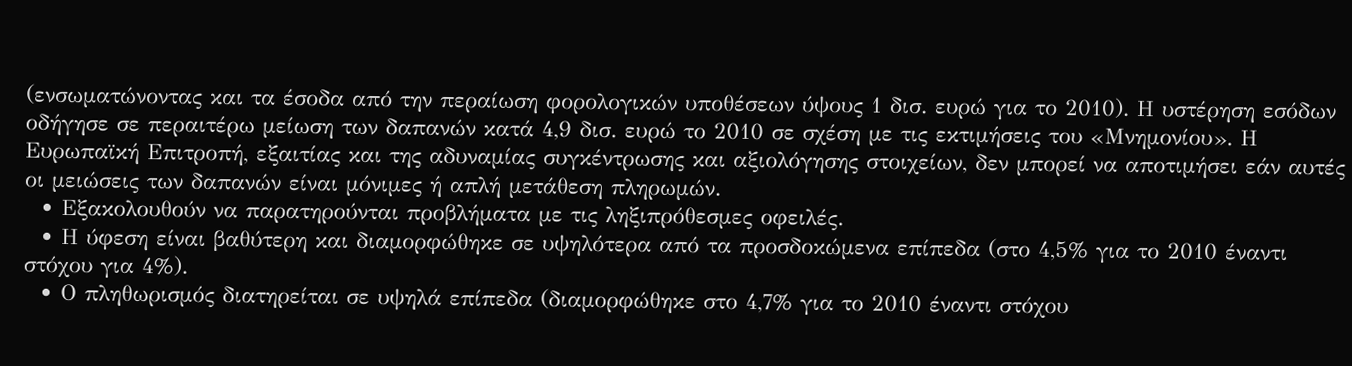(ενσωματώνοντας και τα έσοδα από την περαίωση φορολογικών υποθέσεων ύψους 1 δισ. ευρώ για το 2010). Η υστέρηση εσόδων οδήγησε σε περαιτέρω μείωση των δαπανών κατά 4,9 δισ. ευρώ το 2010 σε σχέση με τις εκτιμήσεις του «Μνημονίου». Η Ευρωπαϊκή Επιτροπή, εξαιτίας και της αδυναμίας συγκέντρωσης και αξιολόγησης στοιχείων, δεν μπορεί να αποτιμήσει εάν αυτές οι μειώσεις των δαπανών είναι μόνιμες ή απλή μετάθεση πληρωμών.
  • Εξακολουθούν να παρατηρούνται προβλήματα με τις ληξιπρόθεσμες οφειλές.
  • Η ύφεση είναι βαθύτερη και διαμορφώθηκε σε υψηλότερα από τα προσδοκώμενα επίπεδα (στο 4,5% για το 2010 έναντι στόχου για 4%).
  • Ο πληθωρισμός διατηρείται σε υψηλά επίπεδα (διαμορφώθηκε στο 4,7% για το 2010 έναντι στόχου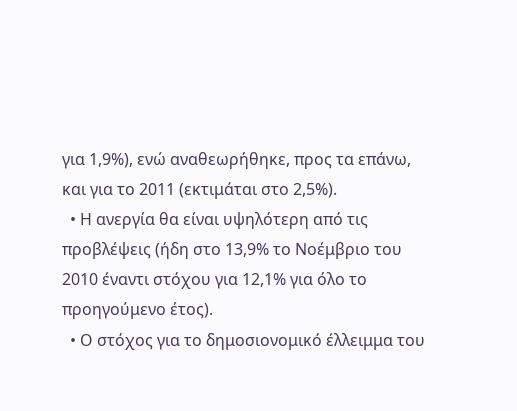για 1,9%), ενώ αναθεωρήθηκε, προς τα επάνω, και για το 2011 (εκτιμάται στο 2,5%).
  • Η ανεργία θα είναι υψηλότερη από τις προβλέψεις (ήδη στο 13,9% το Νοέμβριο του 2010 έναντι στόχου για 12,1% για όλο το προηγούμενο έτος).
  • Ο στόχος για το δημοσιονομικό έλλειμμα του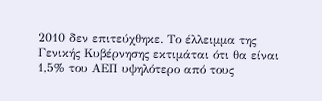2010 δεν επιτεύχθηκε. Το έλλειμμα της Γενικής Κυβέρνησης εκτιμάται ότι θα είναι 1,5% του ΑΕΠ υψηλότερο από τους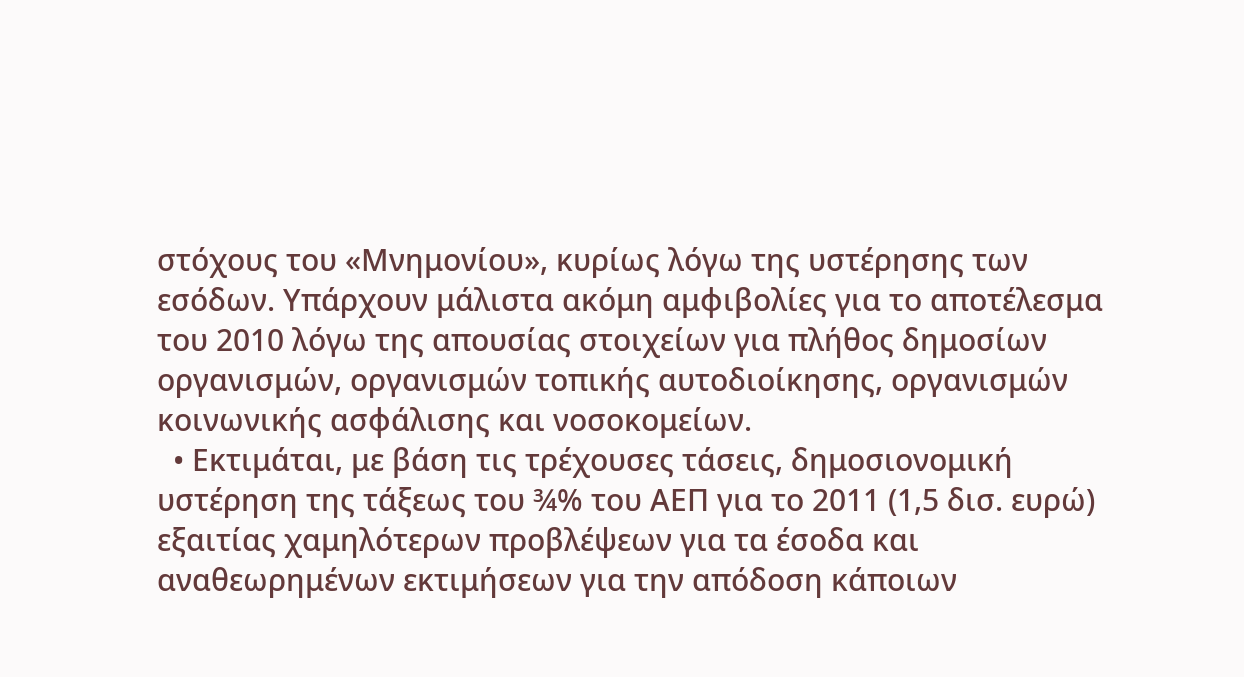στόχους του «Μνημονίου», κυρίως λόγω της υστέρησης των εσόδων. Υπάρχουν μάλιστα ακόμη αμφιβολίες για το αποτέλεσμα του 2010 λόγω της απουσίας στοιχείων για πλήθος δημοσίων οργανισμών, οργανισμών τοπικής αυτοδιοίκησης, οργανισμών κοινωνικής ασφάλισης και νοσοκομείων.
  • Εκτιμάται, με βάση τις τρέχουσες τάσεις, δημοσιονομική υστέρηση της τάξεως του ¾% του ΑΕΠ για το 2011 (1,5 δισ. ευρώ) εξαιτίας χαμηλότερων προβλέψεων για τα έσοδα και αναθεωρημένων εκτιμήσεων για την απόδοση κάποιων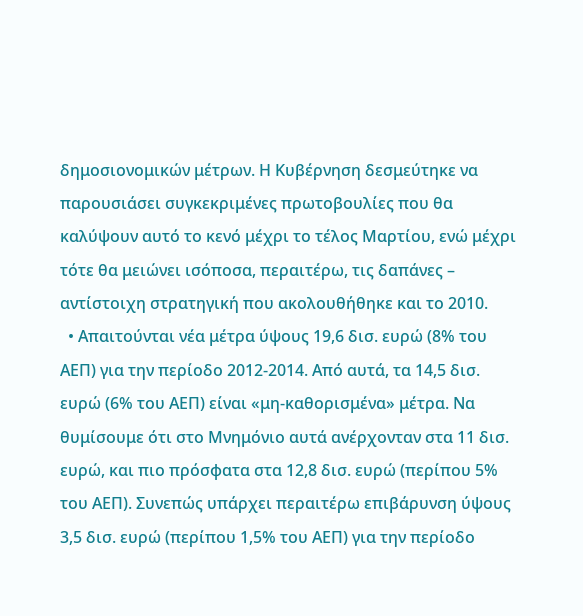δημοσιονομικών μέτρων. Η Κυβέρνηση δεσμεύτηκε να παρουσιάσει συγκεκριμένες πρωτοβουλίες που θα καλύψουν αυτό το κενό μέχρι το τέλος Μαρτίου, ενώ μέχρι τότε θα μειώνει ισόποσα, περαιτέρω, τις δαπάνες – αντίστοιχη στρατηγική που ακολουθήθηκε και το 2010.
  • Απαιτούνται νέα μέτρα ύψους 19,6 δισ. ευρώ (8% του ΑΕΠ) για την περίοδο 2012-2014. Από αυτά, τα 14,5 δισ. ευρώ (6% του ΑΕΠ) είναι «μη-καθορισμένα» μέτρα. Να θυμίσουμε ότι στο Μνημόνιο αυτά ανέρχονταν στα 11 δισ. ευρώ, και πιο πρόσφατα στα 12,8 δισ. ευρώ (περίπου 5% του ΑΕΠ). Συνεπώς υπάρχει περαιτέρω επιβάρυνση ύψους 3,5 δισ. ευρώ (περίπου 1,5% του ΑΕΠ) για την περίοδο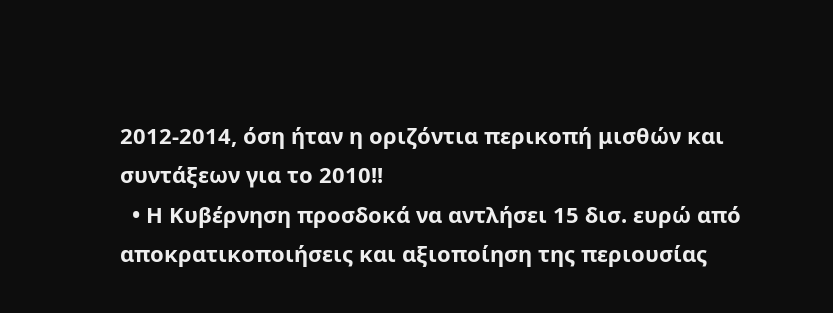2012-2014, όση ήταν η οριζόντια περικοπή μισθών και συντάξεων για το 2010!!
  • Η Κυβέρνηση προσδοκά να αντλήσει 15 δισ. ευρώ από αποκρατικοποιήσεις και αξιοποίηση της περιουσίας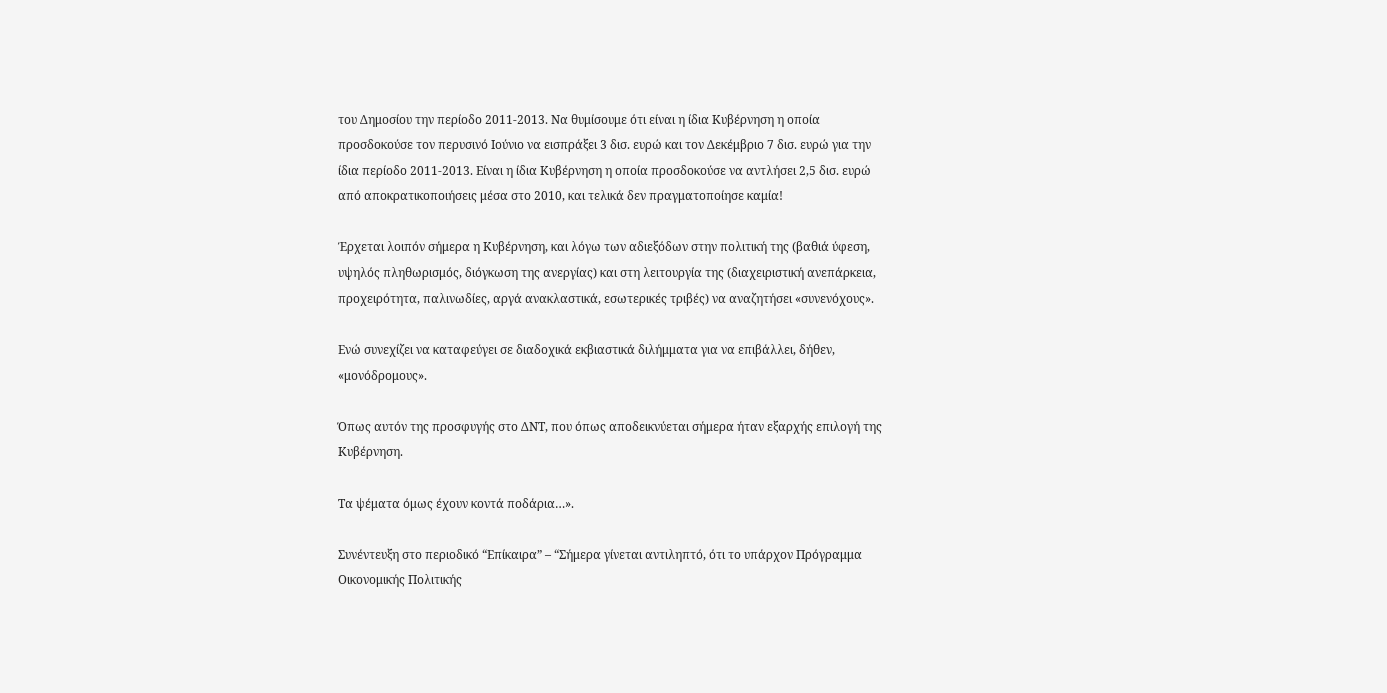του Δημοσίου την περίοδο 2011-2013. Να θυμίσουμε ότι είναι η ίδια Κυβέρνηση η οποία προσδοκούσε τον περυσινό Ιούνιο να εισπράξει 3 δισ. ευρώ και τον Δεκέμβριο 7 δισ. ευρώ για την ίδια περίοδο 2011-2013. Είναι η ίδια Κυβέρνηση η οποία προσδοκούσε να αντλήσει 2,5 δισ. ευρώ από αποκρατικοποιήσεις μέσα στο 2010, και τελικά δεν πραγματοποίησε καμία!

Έρχεται λοιπόν σήμερα η Κυβέρνηση, και λόγω των αδιεξόδων στην πολιτική της (βαθιά ύφεση, υψηλός πληθωρισμός, διόγκωση της ανεργίας) και στη λειτουργία της (διαχειριστική ανεπάρκεια, προχειρότητα, παλινωδίες, αργά ανακλαστικά, εσωτερικές τριβές) να αναζητήσει «συνενόχους».

Ενώ συνεχίζει να καταφεύγει σε διαδοχικά εκβιαστικά διλήμματα για να επιβάλλει, δήθεν, «μονόδρομους».

Όπως αυτόν της προσφυγής στο ΔΝΤ, που όπως αποδεικνύεται σήμερα ήταν εξαρχής επιλογή της Κυβέρνηση.

Τα ψέματα όμως έχουν κοντά ποδάρια…».

Συνέντευξη στο περιοδικό “Επίκαιρα” – “Σήμερα γίνεται αντιληπτό, ότι το υπάρχον Πρόγραμμα Οικονομικής Πολιτικής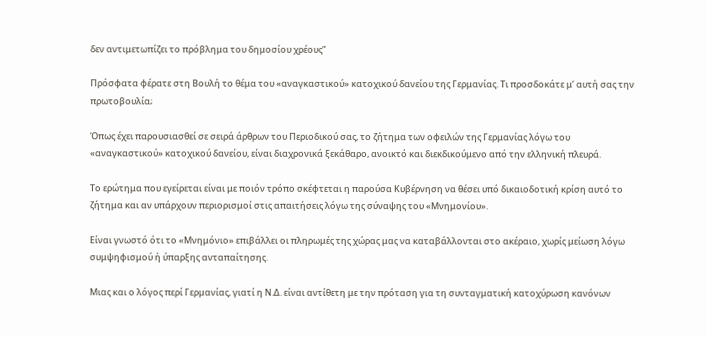δεν αντιμετωπίζει το πρόβλημα του δημοσίου χρέους”

Πρόσφατα φέρατε στη Βουλή το θέμα του «αναγκαστικού» κατοχικού δανείου της Γερμανίας. Τι προσδοκάτε μ’ αυτή σας την πρωτοβουλία;

Όπως έχει παρουσιασθεί σε σειρά άρθρων του Περιοδικού σας, το ζήτημα των οφειλών της Γερμανίας λόγω του «αναγκαστικού» κατοχικού δανείου, είναι διαχρονικά ξεκάθαρο, ανοικτό και διεκδικούμενο από την ελληνική πλευρά.

Το ερώτημα που εγείρεται είναι με ποιόν τρόπο σκέφτεται η παρούσα Κυβέρνηση να θέσει υπό δικαιοδοτική κρίση αυτό το ζήτημα και αν υπάρχουν περιορισμοί στις απαιτήσεις λόγω της σύναψης του «Μνημονίου».

Είναι γνωστό ότι το «Μνημόνιο» επιβάλλει οι πληρωμές της χώρας μας να καταβάλλονται στο ακέραιο, χωρίς μείωση λόγω συμψηφισμού ή ύπαρξης ανταπαίτησης.

Μιας και ο λόγος περί Γερμανίας, γιατί η Ν.Δ. είναι αντίθετη με την πρόταση για τη συνταγματική κατοχύρωση κανόνων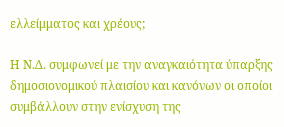ελλείμματος και χρέους;

Η Ν.Δ. συμφωνεί με την αναγκαιότητα ύπαρξης δημοσιονομικού πλαισίου και κανόνων οι οποίοι συμβάλλουν στην ενίσχυση της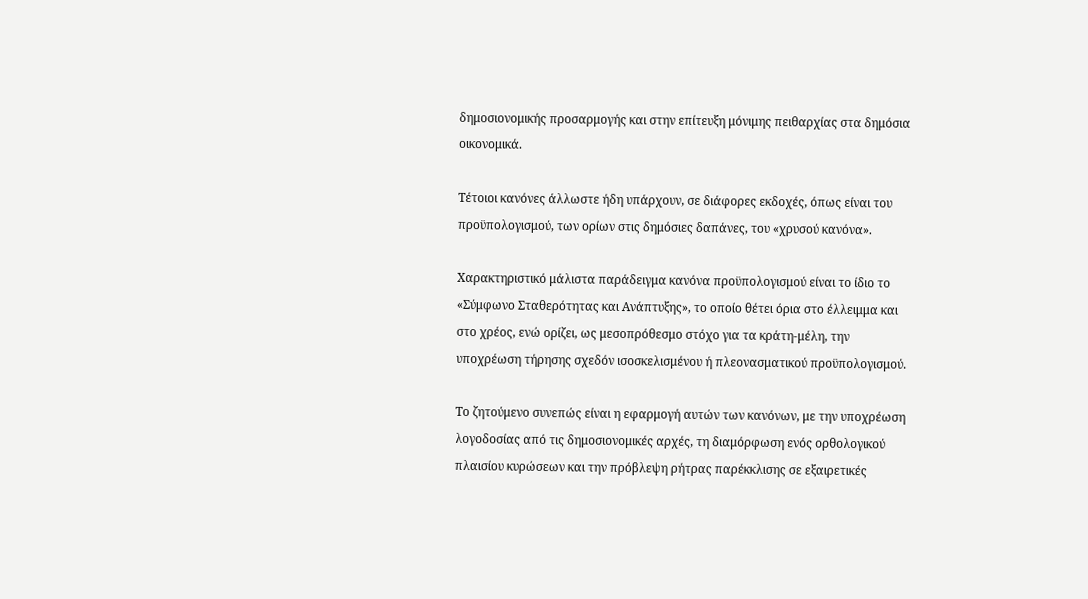δημοσιονομικής προσαρμογής και στην επίτευξη μόνιμης πειθαρχίας στα δημόσια οικονομικά.

Τέτοιοι κανόνες άλλωστε ήδη υπάρχουν, σε διάφορες εκδοχές, όπως είναι του προϋπολογισμού, των ορίων στις δημόσιες δαπάνες, του «χρυσού κανόνα».

Χαρακτηριστικό μάλιστα παράδειγμα κανόνα προϋπολογισμού είναι το ίδιο το  «Σύμφωνο Σταθερότητας και Ανάπτυξης», το οποίο θέτει όρια στο έλλειμμα και στο χρέος, ενώ ορίζει, ως μεσοπρόθεσμο στόχο για τα κράτη-μέλη, την υποχρέωση τήρησης σχεδόν ισοσκελισμένου ή πλεονασματικού προϋπολογισμού.

Το ζητούμενο συνεπώς είναι η εφαρμογή αυτών των κανόνων, με την υποχρέωση λογοδοσίας από τις δημοσιονομικές αρχές, τη διαμόρφωση ενός ορθολογικού πλαισίου κυρώσεων και την πρόβλεψη ρήτρας παρέκκλισης σε εξαιρετικές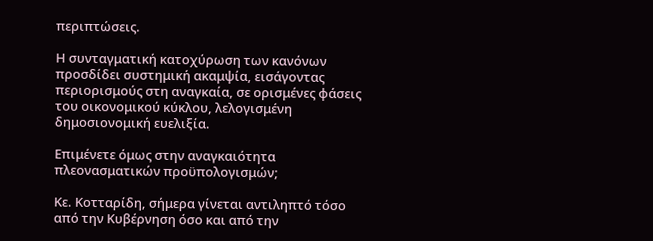περιπτώσεις.

Η συνταγματική κατοχύρωση των κανόνων προσδίδει συστημική ακαμψία, εισάγοντας περιορισμούς στη αναγκαία, σε ορισμένες φάσεις του οικονομικού κύκλου, λελογισμένη δημοσιονομική ευελιξία.

Επιμένετε όμως στην αναγκαιότητα πλεονασματικών προϋπολογισμών;

Κε. Κοτταρίδη, σήμερα γίνεται αντιληπτό τόσο από την Κυβέρνηση όσο και από την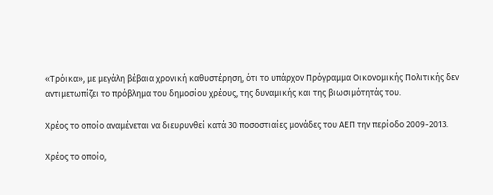«Τρόικα», με μεγάλη βέβαια χρονική καθυστέρηση, ότι το υπάρχον Πρόγραμμα Οικονομικής Πολιτικής δεν αντιμετωπίζει το πρόβλημα του δημοσίου χρέους, της δυναμικής και της βιωσιμότητάς του.

Χρέος το οποίο αναμένεται να διευρυνθεί κατά 30 ποσοστιαίες μονάδες του ΑΕΠ την περίοδο 2009-2013.

Χρέος το οποίο,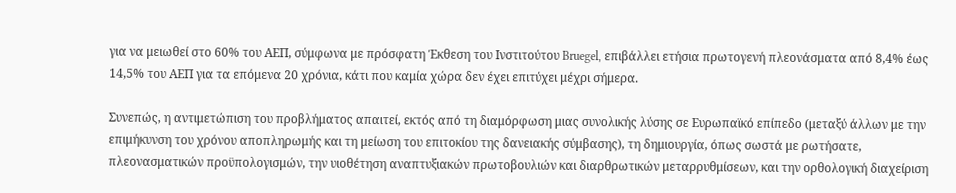για να μειωθεί στο 60% του ΑΕΠ, σύμφωνα με πρόσφατη Έκθεση του Ινστιτούτου Bruegel, επιβάλλει ετήσια πρωτογενή πλεονάσματα από 8,4% έως 14,5% του ΑΕΠ για τα επόμενα 20 χρόνια, κάτι που καμία χώρα δεν έχει επιτύχει μέχρι σήμερα.

Συνεπώς, η αντιμετώπιση του προβλήματος απαιτεί, εκτός από τη διαμόρφωση μιας συνολικής λύσης σε Ευρωπαϊκό επίπεδο (μεταξύ άλλων με την επιμήκυνση του χρόνου αποπληρωμής και τη μείωση του επιτοκίου της δανειακής σύμβασης), τη δημιουργία, όπως σωστά με ρωτήσατε, πλεονασματικών προϋπολογισμών, την υιοθέτηση αναπτυξιακών πρωτοβουλιών και διαρθρωτικών μεταρρυθμίσεων, και την ορθολογική διαχείριση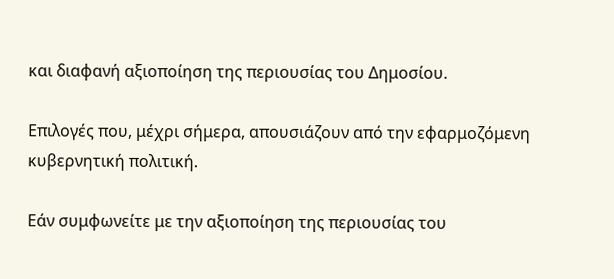και διαφανή αξιοποίηση της περιουσίας του Δημοσίου.

Επιλογές που, μέχρι σήμερα, απουσιάζουν από την εφαρμοζόμενη κυβερνητική πολιτική.

Εάν συμφωνείτε με την αξιοποίηση της περιουσίας του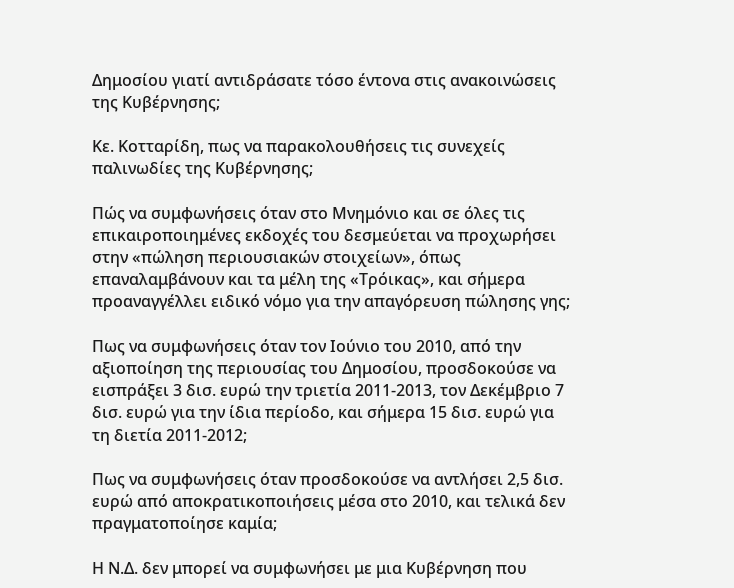Δημοσίου γιατί αντιδράσατε τόσο έντονα στις ανακοινώσεις της Κυβέρνησης;

Κε. Κοτταρίδη, πως να παρακολουθήσεις τις συνεχείς παλινωδίες της Κυβέρνησης;

Πώς να συμφωνήσεις όταν στο Μνημόνιο και σε όλες τις επικαιροποιημένες εκδοχές του δεσμεύεται να προχωρήσει στην «πώληση περιουσιακών στοιχείων», όπως επαναλαμβάνουν και τα μέλη της «Τρόικας», και σήμερα προαναγγέλλει ειδικό νόμο για την απαγόρευση πώλησης γης;

Πως να συμφωνήσεις όταν τον Ιούνιο του 2010, από την αξιοποίηση της περιουσίας του Δημοσίου, προσδοκούσε να εισπράξει 3 δισ. ευρώ την τριετία 2011-2013, τον Δεκέμβριο 7 δισ. ευρώ για την ίδια περίοδο, και σήμερα 15 δισ. ευρώ για τη διετία 2011-2012;

Πως να συμφωνήσεις όταν προσδοκούσε να αντλήσει 2,5 δισ. ευρώ από αποκρατικοποιήσεις μέσα στο 2010, και τελικά δεν πραγματοποίησε καμία;

Η Ν.Δ. δεν μπορεί να συμφωνήσει με μια Κυβέρνηση που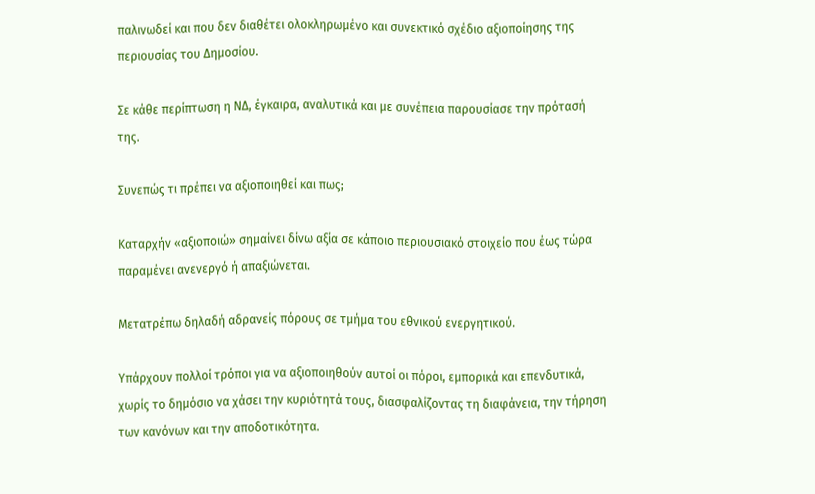παλινωδεί και που δεν διαθέτει ολοκληρωμένο και συνεκτικό σχέδιο αξιοποίησης της περιουσίας του Δημοσίου.

Σε κάθε περίπτωση η ΝΔ, έγκαιρα, αναλυτικά και με συνέπεια παρουσίασε την πρότασή της.

Συνεπώς τι πρέπει να αξιοποιηθεί και πως;

Καταρχήν «αξιοποιώ» σημαίνει δίνω αξία σε κάποιο περιουσιακό στοιχείο που έως τώρα παραμένει ανενεργό ή απαξιώνεται.

Μετατρέπω δηλαδή αδρανείς πόρους σε τμήμα του εθνικού ενεργητικού.

Υπάρχουν πολλοί τρόποι για να αξιοποιηθούν αυτοί οι πόροι, εμπορικά και επενδυτικά, χωρίς το δημόσιο να χάσει την κυριότητά τους, διασφαλίζοντας τη διαφάνεια, την τήρηση των κανόνων και την αποδοτικότητα.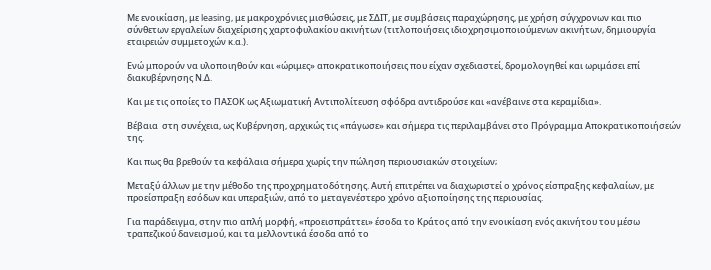Με ενοικίαση, με leasing, με μακροχρόνιες μισθώσεις, με ΣΔΙΤ, με συμβάσεις παραχώρησης, με χρήση σύγχρονων και πιο σύνθετων εργαλείων διαχείρισης χαρτοφυλακίου ακινήτων (τιτλοποιήσεις ιδιοχρησιμοποιούμενων ακινήτων, δημιουργία εταιρειών συμμετοχών κ.α.).

Ενώ μπορούν να υλοποιηθούν και «ώριμες» αποκρατικοποιήσεις που είχαν σχεδιαστεί, δρομολογηθεί και ωριμάσει επί διακυβέρνησης Ν.Δ.

Και με τις οποίες το ΠΑΣΟΚ ως Αξιωματική Αντιπολίτευση σφόδρα αντιδρούσε και «ανέβαινε στα κεραμίδια».

Βέβαια  στη συνέχεια, ως Κυβέρνηση, αρχικώς τις «πάγωσε» και σήμερα τις περιλαμβάνει στο Πρόγραμμα Αποκρατικοποιήσεών της.

Και πως θα βρεθούν τα κεφάλαια σήμερα χωρίς την πώληση περιουσιακών στοιχείων;

Μεταξύ άλλων με την μέθοδο της προχρηματοδότησης. Αυτή επιτρέπει να διαχωριστεί ο χρόνος είσπραξης κεφαλαίων, με προείσπραξη εσόδων και υπεραξιών, από το μεταγενέστερο χρόνο αξιοποίησης της περιουσίας.

Για παράδειγμα, στην πιο απλή μορφή, «προεισπράττει» έσοδα το Κράτος από την ενοικίαση ενός ακινήτου του μέσω τραπεζικού δανεισμού, και τα μελλοντικά έσοδα από το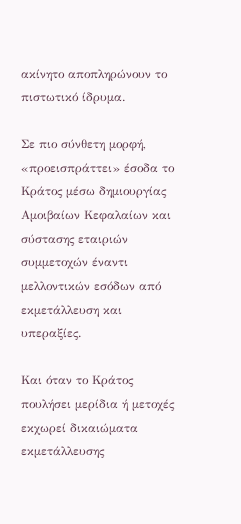ακίνητο αποπληρώνουν το πιστωτικό ίδρυμα.

Σε πιο σύνθετη μορφή, «προεισπράττει» έσοδα το Κράτος μέσω δημιουργίας Αμοιβαίων Κεφαλαίων και σύστασης εταιριών συμμετοχών έναντι μελλοντικών εσόδων από εκμετάλλευση και υπεραξίες.

Και όταν το Κράτος πουλήσει μερίδια ή μετοχές εκχωρεί δικαιώματα εκμετάλλευσης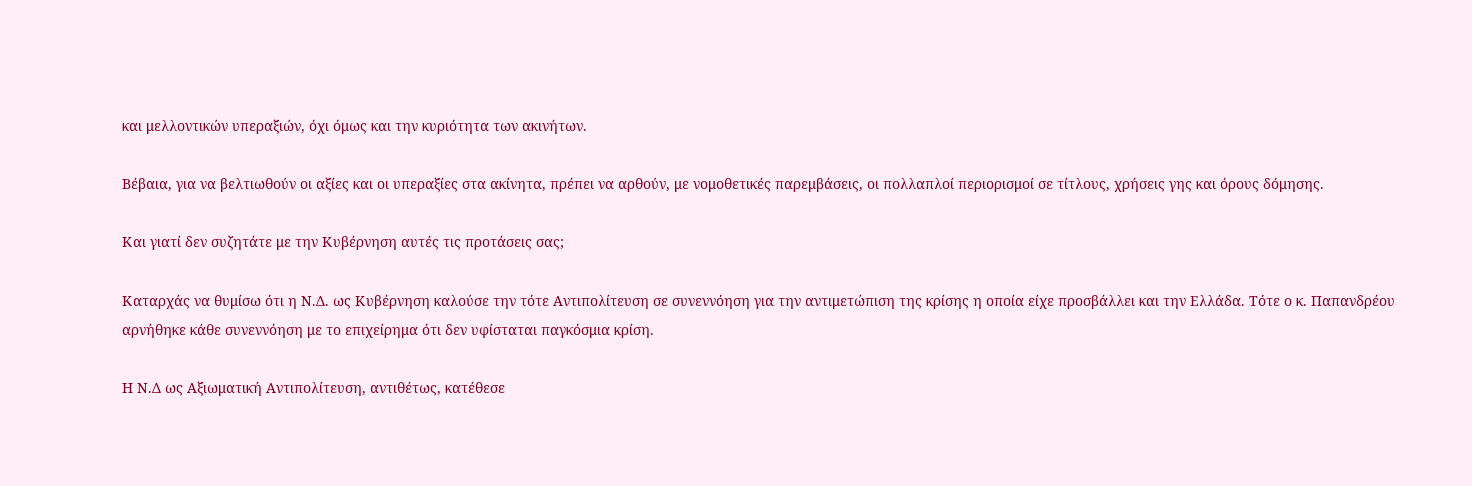και μελλοντικών υπεραξιών, όχι όμως και την κυριότητα των ακινήτων.

Βέβαια, για να βελτιωθούν οι αξίες και οι υπεραξίες στα ακίνητα, πρέπει να αρθούν, με νομοθετικές παρεμβάσεις, οι πολλαπλοί περιορισμοί σε τίτλους, χρήσεις γης και όρους δόμησης.

Και γιατί δεν συζητάτε με την Κυβέρνηση αυτές τις προτάσεις σας;

Καταρχάς να θυμίσω ότι η Ν.Δ. ως Κυβέρνηση καλούσε την τότε Αντιπολίτευση σε συνεννόηση για την αντιμετώπιση της κρίσης η οποία είχε προσβάλλει και την Ελλάδα. Τότε ο κ. Παπανδρέου αρνήθηκε κάθε συνεννόηση με το επιχείρημα ότι δεν υφίσταται παγκόσμια κρίση.

Η Ν.Δ ως Αξιωματική Αντιπολίτευση, αντιθέτως, κατέθεσε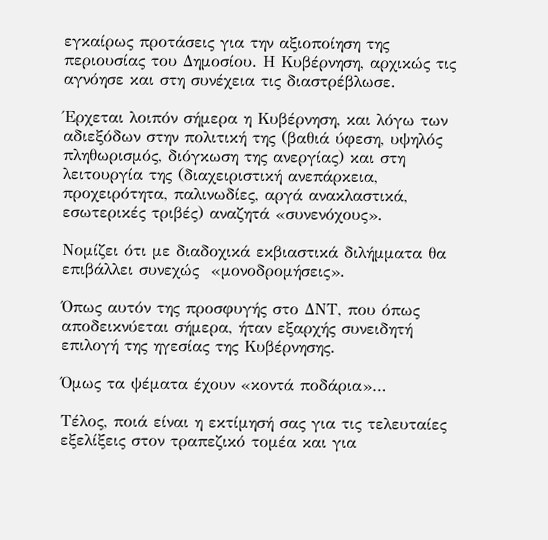εγκαίρως προτάσεις για την αξιοποίηση της περιουσίας του Δημοσίου. Η Κυβέρνηση, αρχικώς τις αγνόησε και στη συνέχεια τις διαστρέβλωσε.

Έρχεται λοιπόν σήμερα η Κυβέρνηση, και λόγω των αδιεξόδων στην πολιτική της (βαθιά ύφεση, υψηλός πληθωρισμός, διόγκωση της ανεργίας) και στη λειτουργία της (διαχειριστική ανεπάρκεια, προχειρότητα, παλινωδίες, αργά ανακλαστικά, εσωτερικές τριβές) αναζητά «συνενόχους».

Νομίζει ότι με διαδοχικά εκβιαστικά διλήμματα θα επιβάλλει συνεχώς  «μονοδρομήσεις».

Όπως αυτόν της προσφυγής στο ΔΝΤ, που όπως αποδεικνύεται σήμερα, ήταν εξαρχής συνειδητή επιλογή της ηγεσίας της Κυβέρνησης.

Όμως τα ψέματα έχουν «κοντά ποδάρια»…

Τέλος, ποιά είναι η εκτίμησή σας για τις τελευταίες εξελίξεις στον τραπεζικό τομέα και για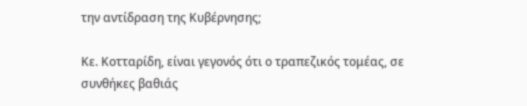την αντίδραση της Κυβέρνησης;

Κε. Κοτταρίδη, είναι γεγονός ότι ο τραπεζικός τομέας, σε συνθήκες βαθιάς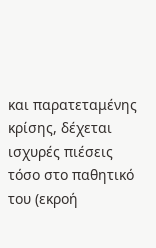και παρατεταμένης κρίσης, δέχεται ισχυρές πιέσεις τόσο στο παθητικό του (εκροή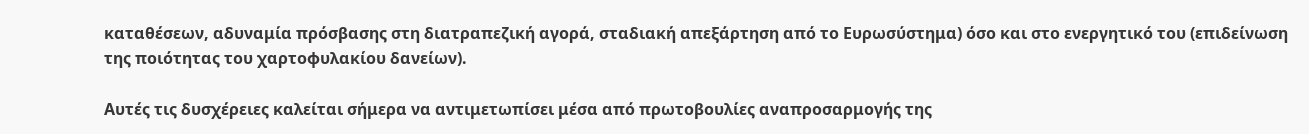καταθέσεων, αδυναμία πρόσβασης στη διατραπεζική αγορά, σταδιακή απεξάρτηση από το Ευρωσύστημα) όσο και στο ενεργητικό του (επιδείνωση της ποιότητας του χαρτοφυλακίου δανείων).

Αυτές τις δυσχέρειες καλείται σήμερα να αντιμετωπίσει μέσα από πρωτοβουλίες αναπροσαρμογής της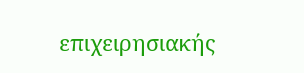επιχειρησιακής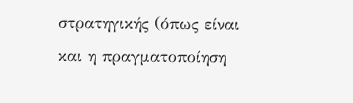στρατηγικής (όπως είναι και η πραγματοποίηση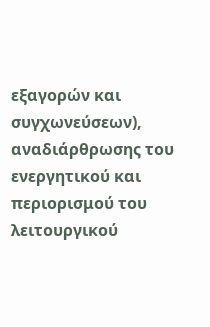εξαγορών και συγχωνεύσεων), αναδιάρθρωσης του ενεργητικού και περιορισμού του λειτουργικού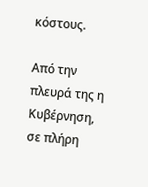κόστους.

Από την πλευρά της η Κυβέρνηση, σε πλήρη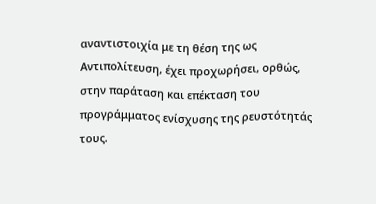αναντιστοιχία με τη θέση της ως Αντιπολίτευση, έχει προχωρήσει, ορθώς, στην παράταση και επέκταση του προγράμματος ενίσχυσης της ρευστότητάς τους.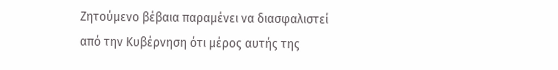Ζητούμενο βέβαια παραμένει να διασφαλιστεί από την Κυβέρνηση ότι μέρος αυτής της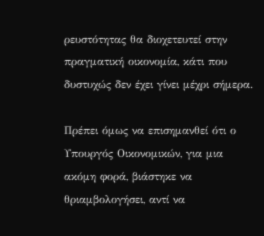ρευστότητας θα διοχετευτεί στην πραγματική οικονομία, κάτι που δυστυχώς δεν έχει γίνει μέχρι σήμερα.

Πρέπει όμως να επισημανθεί ότι ο Υπουργός Οικονομικών, για μια ακόμη φορά, βιάστηκε να θριαμβολογήσει, αντί να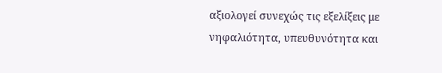αξιολογεί συνεχώς τις εξελίξεις με νηφαλιότητα, υπευθυνότητα και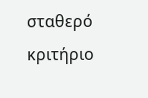σταθερό κριτήριο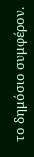το δημόσιο συμφέρον.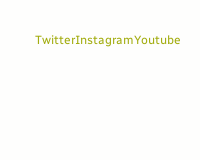TwitterInstagramYoutube